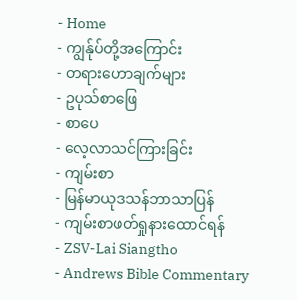- Home
- ကျွန်ုပ်တို့အကြောင်း
- တရားဟောချက်များ
- ဥပုသ်စာဖြေ
- စာပေ
- လေ့လာသင်ကြားခြင်း
- ကျမ်းစာ
- မြန်မာယုဒသန်ဘာသာပြန်
- ကျမ်းစာဖတ်ရှုနားထောင်ရန်
- ZSV-Lai Siangtho
- Andrews Bible Commentary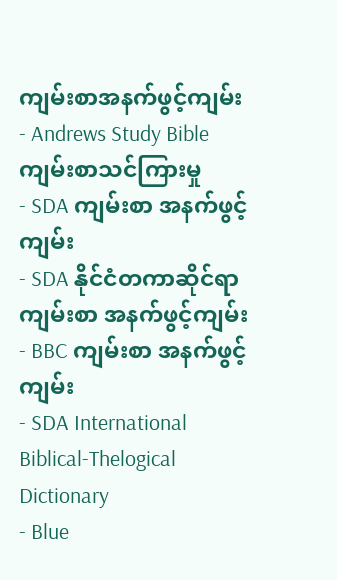ကျမ်းစာအနက်ဖွင့်ကျမ်း
- Andrews Study Bible ကျမ်းစာသင်ကြားမှု
- SDA ကျမ်းစာ အနက်ဖွင့်ကျမ်း
- SDA နိုင်ငံတကာဆိုင်ရာ ကျမ်းစာ အနက်ဖွင့်ကျမ်း
- BBC ကျမ်းစာ အနက်ဖွင့်ကျမ်း
- SDA International Biblical-Thelogical Dictionary
- Blue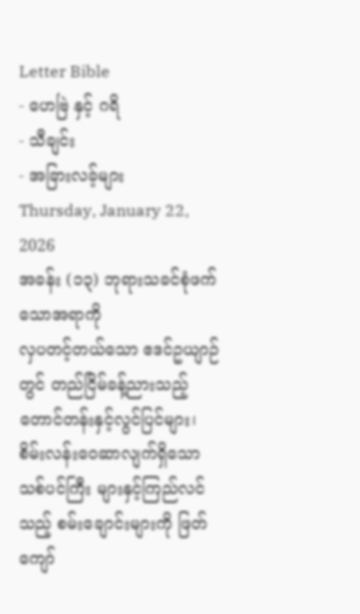Letter Bible
- ဟေဗြဲ နှင့် ဂရိ
- သီချင်း
- အခြားလခ့်များ
Thursday, January 22, 2026
အခန်း (၁၃) ဘုရားသခင်စုံဖက်သောအရာကို
လှပတင့်တယ်သော ဧဒင်ဥယျာဉ်တွင် တည်ငြိမ်ခန့်ညားသည့် တောင်တန်းနှင့်လွင်ပြင်များ၊ စိမ်းလန်းဝေဆာလျက်ရှိသော သစ်ပင်ကြီး များနှင့်ကြည်လင်သည့် စမ်းချောင်းများကို ဖြတ်ကျော်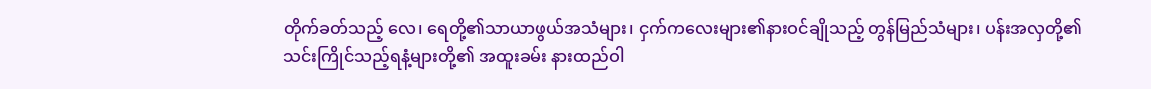တိုက်ခတ်သည့် လေ၊ ရေတို့၏သာယာဖွယ်အသံများ၊ ငှက်ကလေးများ၏နားဝင်ချိုသည့် တွန်မြည်သံများ၊ ပန်းအလှတို့၏ သင်းကြိုင်သည့်ရနံ့များတို့၏ အထူးခမ်း နားထည်ဝါ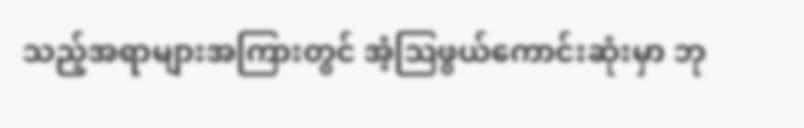သည့်အရာများအကြားတွင် အံ့ဩဖွယ်ကောင်းဆုံးမှာ ဘု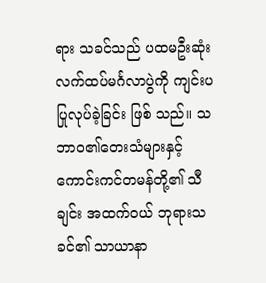ရား သခင်သည် ပထမဦးဆုံးလက်ထပ်မင်္ဂလာပွဲကို ကျင်းပပြုလုပ်ခဲ့ခြင်း ဖြစ် သည်။ သဘာဝ၏တေးသံများနှင့် ကောင်းကင်တမန်တို့၏ သီချင်း အထက်ဝယ် ဘုရားသခင်၏ သာယာနာ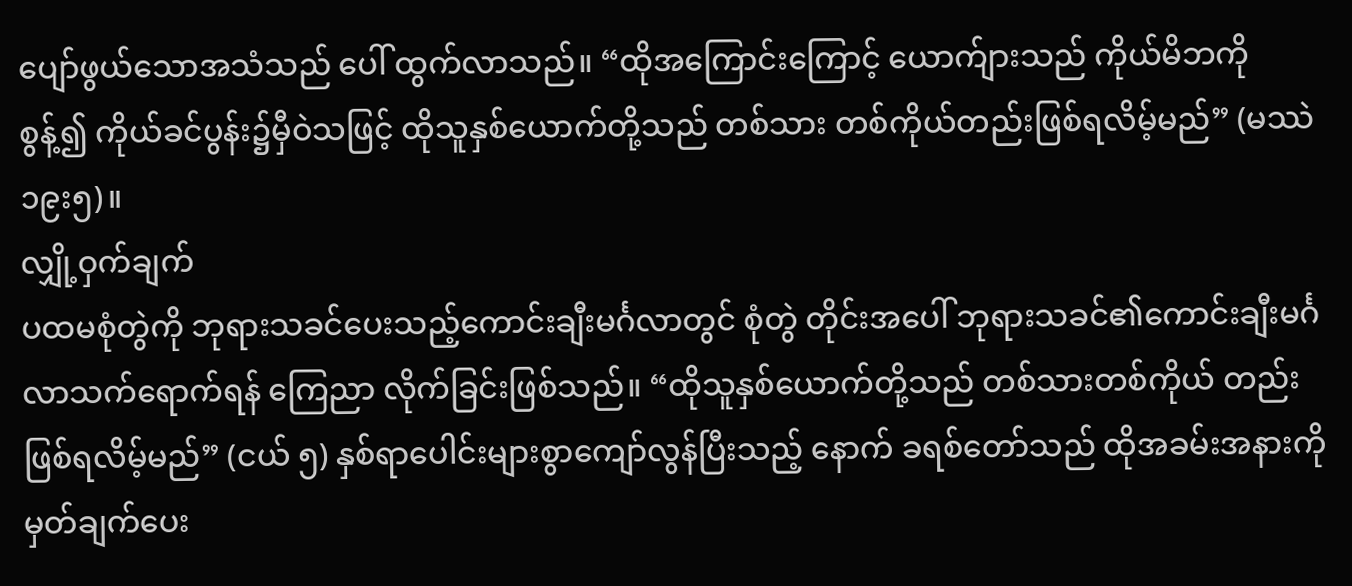ပျော်ဖွယ်သောအသံသည် ပေါ် ထွက်လာသည်။ “ထိုအကြောင်းကြောင့် ယောက်ျားသည် ကိုယ်မိဘကို စွန့်၍ ကိုယ်ခင်ပွန်း၌မှီဝဲသဖြင့် ထိုသူနှစ်ယောက်တို့သည် တစ်သား တစ်ကိုယ်တည်းဖြစ်ရလိမ့်မည်” (မဿဲ ၁၉း၅)။
လျှို့ဝှက်ချက်
ပထမစုံတွဲကို ဘုရားသခင်ပေးသည့်ကောင်းချီးမင်္ဂလာတွင် စုံတွဲ တိုင်းအပေါ် ဘုရားသခင်၏ကောင်းချီးမင်္ဂလာသက်ရောက်ရန် ကြေညာ လိုက်ခြင်းဖြစ်သည်။ “ထိုသူနှစ်ယောက်တို့သည် တစ်သားတစ်ကိုယ် တည်းဖြစ်ရလိမ့်မည်” (ငယ် ၅) နှစ်ရာပေါင်းများစွာကျော်လွန်ပြီးသည့် နောက် ခရစ်တော်သည် ထိုအခမ်းအနားကို မှတ်ချက်ပေး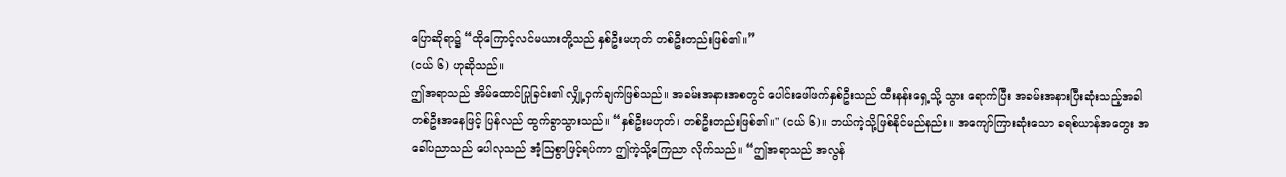ပြောဆိုရာ၌ “ထိုကြောင့်လင်မယားတို့သည် နှစ်ဦးမဟုတ် တစ်ဦးတည်းဖြစ်၏။”
(ငယ် ၆) ဟုဆိုသည်။
ဤအရာသည် အိမ်ထောင်ပြုခြင်း၏ လျှို့ဝှက်ချက်ဖြစ်သည်။ အခမ်းအနားအစတွင် ပေါင်းဖေါ်ဖက်နှစ်ဦးသည် ထီးနန်းရှေ့သို့ သွား ရောက်ပြီး အခမ်းအနားပြီးဆုံးသည့်အခါ တစ်ဦးအနေဖြင့် ပြန်လည် ထွက်ခွာသွားသည်။ “နှစ်ဦးမဟုတ်၊ တစ်ဦးတည်းဖြစ်၏။" (ငယ် ၆)။ ဘယ်ကဲ့သို့ဖြစ်နိုင်မည်နည်း။ အကျော်ကြားဆုံးသော ခရစ်ယာန်အတွေး အခေါ်ပညာသည် ပေါလုသည် အံ့ဩစွာဖြင့်ရပ်ကာ ဤကဲ့သို့ကြေညာ လိုက်သည်။ “ဤအရာသည် အလွန်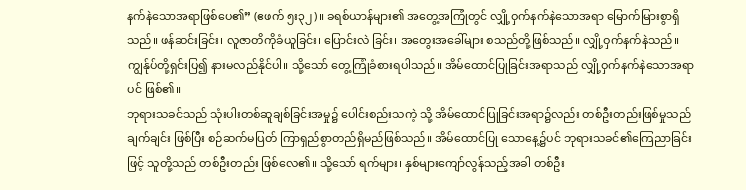နက်နဲသောအရာဖြစ်ပေ၏” (ဧဖက် ၅း၃၂)။ ခရစ်ယာန်များ၏ အတွေ့အကြုံတွင် လျှို့ဝှက်နက်နဲသောအရာ မြောက်မြားစွာရှိသည်။ ဖန်ဆင်းခြင်း၊ လူဇာတိကိုခံယူခြင်း၊ ပြောင်းလဲ ခြင်း၊ အတွေးအခေါ်များ စသည်တို့ဖြစ်သည်။ လျှို့ဝှက်နက်နဲသည်။ ကျွန်ုပ်တို့ရှင်းပြ၍ နားမလည်နိုင်ပါ။ သို့သော် တွေ့ကြုံခံစားရပါသည်။ အိမ်ထောင်ပြုခြင်းအရာသည် လျှို့ဝှက်နက်နဲသောအရာပင် ဖြစ်၏။
ဘုရားသခင်သည် သုံးပါးတစ်ဆူချစ်ခြင်းအမှု၌ ပေါင်းစည်းသကဲ့ သို့ အိမ်ထောင်ပြုခြင်းအရာ၌လည်း တစ်ဦးတည်းဖြစ်မှုသည် ချက်ချင်း ဖြစ်ပြီး စဉ်ဆက်မပြတ် ကြာရှည်စွာတည်ရှိမည်ဖြစ်သည်။ အိမ်ထောင်ပြု သောနေ့၌ပင် ဘုရားသခင်၏ကြေညာခြင်းဖြင့် သူတို့သည် တစ်ဦးတည်း ဖြစ်လေ၏။ သို့သော် ရက်များ၊ နှစ်များကျော်လွန်သည့်အခါ တစ်ဦး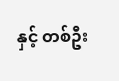နှင့် တစ်ဦး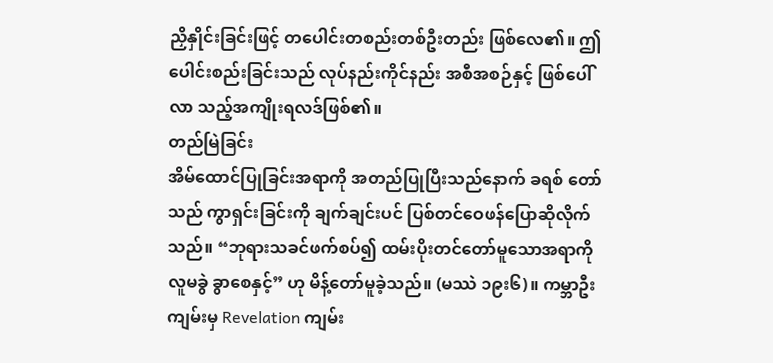ညှိနှိုင်းခြင်းဖြင့် တပေါင်းတစည်းတစ်ဦးတည်း ဖြစ်လေ၏။ ဤ ပေါင်းစည်းခြင်းသည် လုပ်နည်းကိုင်နည်း အစီအစဉ်နှင့် ဖြစ်ပေါ်လာ သည့်အကျိုးရလဒ်ဖြစ်၏။
တည်မြဲခြင်း
အိမ်ထောင်ပြုခြင်းအရာကို အတည်ပြုပြီးသည်နောက် ခရစ် တော်သည် ကွာရှင်းခြင်းကို ချက်ချင်းပင် ပြစ်တင်ဝေဖန်ပြောဆိုလိုက် သည်။ “ဘုရားသခင်ဖက်စပ်၍ ထမ်းပိုးတင်တော်မူသောအရာကို လူမခွဲ ခွာစေနှင့်” ဟု မိန့်တော်မူခဲ့သည်။ (မဿဲ ၁၉း၆)။ ကမ္ဘာဦးကျမ်းမှ Revelation ကျမ်း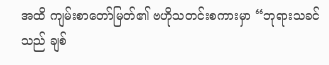အထိ ကျမ်းစာတော်မြတ်၏ ဗဟိုသတင်းစကားမှာ “ဘုရားသခင်သည် ချစ်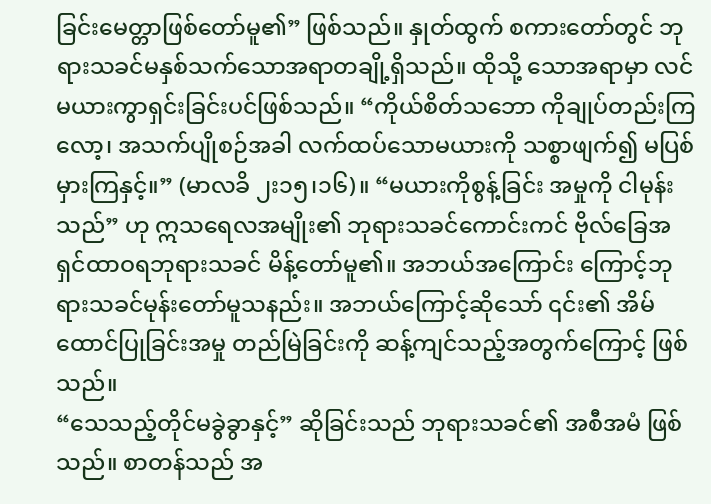ခြင်းမေတ္တာဖြစ်တော်မူ၏” ဖြစ်သည်။ နှုတ်ထွက် စကားတော်တွင် ဘုရားသခင်မနှစ်သက်သောအရာတချို့ရှိသည်။ ထိုသို့ သောအရာမှာ လင်မယားကွာရှင်းခြင်းပင်ဖြစ်သည်။ “ကိုယ်စိတ်သဘော ကိုချုပ်တည်းကြလော့၊ အသက်ပျိုစဉ်အခါ လက်ထပ်သောမယားကို သစ္စာဖျက်၍ မပြစ်မှားကြနှင့်။” (မာလခိ ၂း၁၅၊၁၆)။ “မယားကိုစွန့်ခြင်း အမှုကို ငါမုန်းသည်” ဟု ဣသရေလအမျိုး၏ ဘုရားသခင်ကောင်းကင် ဗိုလ်ခြေအရှင်ထာဝရဘုရားသခင် မိန့်တော်မူ၏။ အဘယ်အကြောင်း ကြောင့်ဘုရားသခင်မုန်းတော်မူသနည်း။ အဘယ်ကြောင့်ဆိုသော် ၎င်း၏ အိမ်ထောင်ပြုခြင်းအမှု တည်မြဲခြင်းကို ဆန့်ကျင်သည့်အတွက်ကြောင့် ဖြစ်သည်။
“သေသည့်တိုင်မခွဲခွာနှင့်” ဆိုခြင်းသည် ဘုရားသခင်၏ အစီအမံ ဖြစ်သည်။ စာတန်သည် အ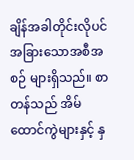ချိန်အခါတိုင်းလိုပင် အခြားသောအစီအစဉ် များရှိသည်။ စာတန်သည် အိမ်ထောင်ကွဲများနှင့် နှ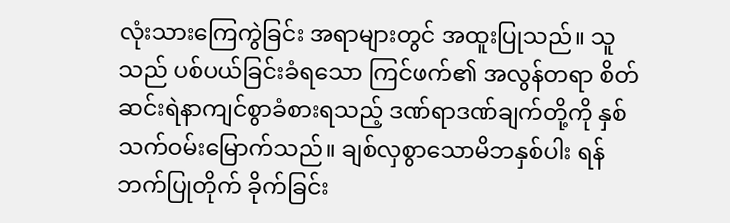လုံးသားကြေကွဲခြင်း အရာများတွင် အထူးပြုသည်။ သူသည် ပစ်ပယ်ခြင်းခံရသော ကြင်ဖက်၏ အလွန်တရာ စိတ်ဆင်းရဲနာကျင်စွာခံစားရသည့် ဒဏ်ရာဒဏ်ချက်တို့ကို နှစ်သက်ဝမ်းမြောက်သည်။ ချစ်လှစွာသောမိဘနှစ်ပါး ရန်ဘက်ပြုတိုက် ခိုက်ခြင်း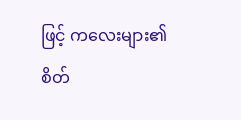ဖြင့် ကလေးများ၏ စိတ်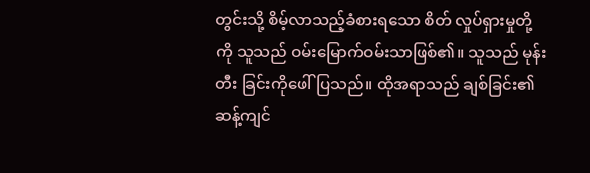တွင်းသို့ စိမ့်လာသည့်ခံစားရသော စိတ် လှုပ်ရှားမှုတို့ကို သူသည် ဝမ်းမြောက်ဝမ်းသာဖြစ်၏။ သူသည် မုန်းတီး ခြင်းကိုဖေါ်ပြသည်။ ထိုအရာသည် ချစ်ခြင်း၏ဆန့်ကျင်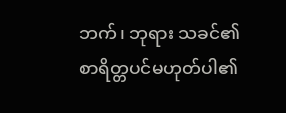ဘက်၊ ဘုရား သခင်၏ စာရိတ္တပင်မဟုတ်ပါ၏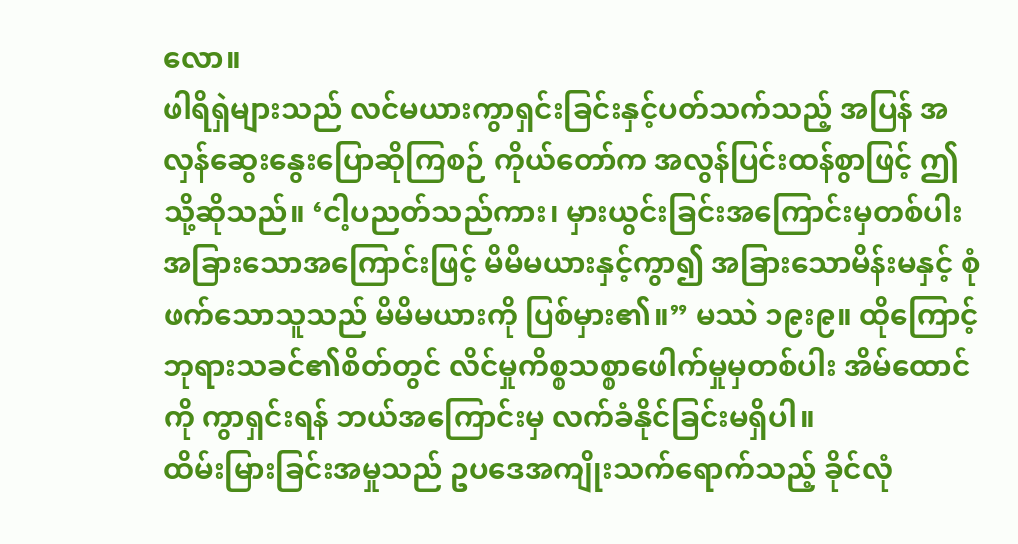လော။
ဖါရိရှဲများသည် လင်မယားကွာရှင်းခြင်းနှင့်ပတ်သက်သည့် အပြန် အလှန်ဆွေးနွေးပြောဆိုကြစဉ် ကိုယ်တော်က အလွန်ပြင်းထန်စွာဖြင့် ဤသို့ဆိုသည်။ ‘ငါ့ပညတ်သည်ကား၊ မှားယွင်းခြင်းအကြောင်းမှတစ်ပါး အခြားသောအကြောင်းဖြင့် မိမိမယားနှင့်ကွာ၍ အခြားသောမိန်းမနှင့် စုံဖက်သောသူသည် မိမိမယားကို ပြစ်မှား၏။” မဿဲ ၁၉း၉။ ထိုကြောင့် ဘုရားသခင်၏စိတ်တွင် လိင်မှုကိစ္စသစ္စာဖေါက်မှုမှတစ်ပါး အိမ်ထောင်ကို ကွာရှင်းရန် ဘယ်အကြောင်းမှ လက်ခံနိုင်ခြင်းမရှိပါ။
ထိမ်းမြားခြင်းအမှုသည် ဥပဒေအကျိုးသက်ရောက်သည့် ခိုင်လုံ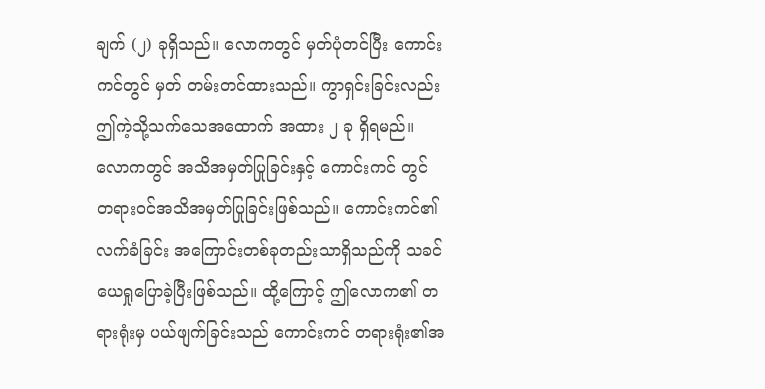ချက် (၂) ခုရှိသည်။ လောကတွင် မှတ်ပုံတင်ပြီး ကောင်းကင်တွင် မှတ် တမ်းတင်ထားသည်။ ကွာရှင်းခြင်းလည်း ဤကဲ့သို့သက်သေအထောက် အထား ၂ ခု ရှိရမည်။ လောကတွင် အသိအမှတ်ပြုခြင်းနှင့် ကောင်းကင် တွင် တရားဝင်အသိအမှတ်ပြုခြင်းဖြစ်သည်။ ကောင်းကင်၏ လက်ခံခြင်း အကြောင်းတစ်ခုတည်းသာရှိသည်ကို သခင်ယေရှုပြောခဲ့ပြီးဖြစ်သည်။ ထို့ကြောင့် ဤလောက၏ တရားရုံးမှ ပယ်ဖျက်ခြင်းသည် ကောင်းကင် တရားရုံး၏အ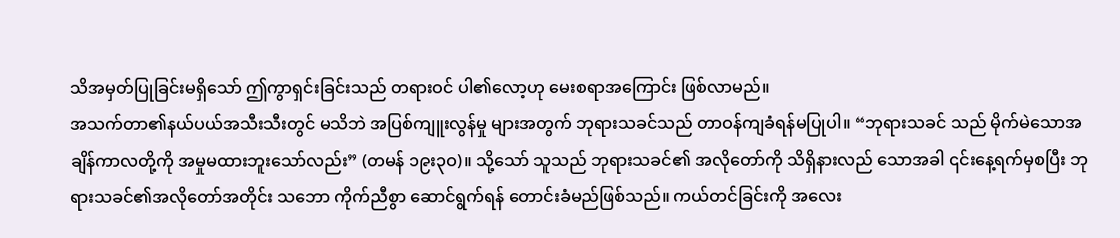သိအမှတ်ပြုခြင်းမရှိသော် ဤကွာရှင်းခြင်းသည် တရားဝင် ပါ၏လော့ဟု မေးစရာအကြောင်း ဖြစ်လာမည်။
အသက်တာ၏နယ်ပယ်အသီးသီးတွင် မသိဘဲ အပြစ်ကျူးလွန်မှု များအတွက် ဘုရားသခင်သည် တာဝန်ကျခံရန်မပြုပါ။ “ဘုရားသခင် သည် မိုက်မဲသောအချိန်ကာလတို့ကို အမှုမထားဘူးသော်လည်း” (တမန် ၁၉း၃ဝ)။ သို့သော် သူသည် ဘုရားသခင်၏ အလိုတော်ကို သိရှိနားလည် သောအခါ ၎င်းနေ့ရက်မှစပြီး ဘုရားသခင်၏အလိုတော်အတိုင်း သဘော ကိုက်ညီစွာ ဆောင်ရွက်ရန် တောင်းခံမည်ဖြစ်သည်။ ကယ်တင်ခြင်းကို အလေး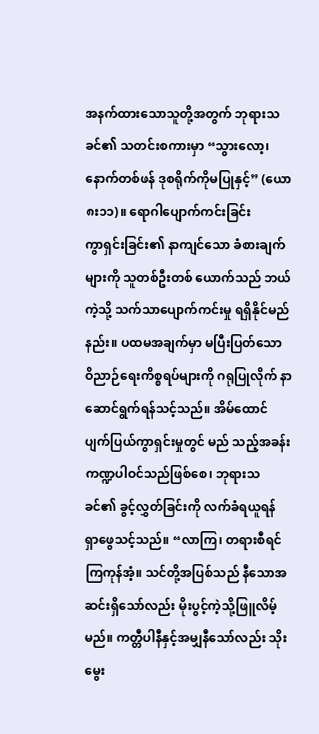အနက်ထားသောသူတို့အတွက် ဘုရားသခင်၏ သတင်းစကားမှာ “သွားလော့၊ နောက်တစ်ဖန် ဒုစရိုက်ကိုမပြုနှင့်” (ယော ၈း၁၁)။ ရောဂါပျောက်ကင်းခြင်း
ကွာရှင်းခြင်း၏ နာကျင်သော ခံစားချက်များကို သူတစ်ဦးတစ် ယောက်သည် ဘယ်ကဲ့သို့ သက်သာပျောက်ကင်းမှု ရရှိနိုင်မည်နည်း။ ပထမအချက်မှာ မပြီးပြတ်သော ဝိညာဉ်ရေးကိစ္စရပ်များကို ဂရုပြုလိုက် နာဆောင်ရွက်ရန်သင့်သည်။ အိမ်ထောင်ပျက်ပြယ်ကွာရှင်းမှုတွင် မည် သည့်အခန်းကဏ္ဍပါဝင်သည်ဖြစ်စေ၊ ဘုရားသခင်၏ ခွင့်လွှတ်ခြင်းကို လက်ခံရယူရန် ရှာဖွေသင့်သည်။ “လာကြ၊ တရားစီရင်ကြကုန်အံ့။ သင်တို့အပြစ်သည် နီသောအဆင်းရှိသော်လည်း မိုးပွင့်ကဲ့သို့ဖြူလိမ့်မည်။ ကတ္တီပါနီနှင့်အမျှနီသော်လည်း သိုးမွေး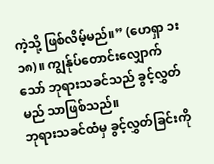ကဲ့သို့ ဖြစ်လိမ့်မည်။” (ဟေရှာ ၁း၁၈)။ ကျွန်ုပ်တောင်းလျှောက်သော် ဘုရားသခင်သည် ခွင့်လွှတ်မည် သာဖြစ်သည်။
ဘုရားသခင်ထံမှ ခွင့်လွှတ်ခြင်းကို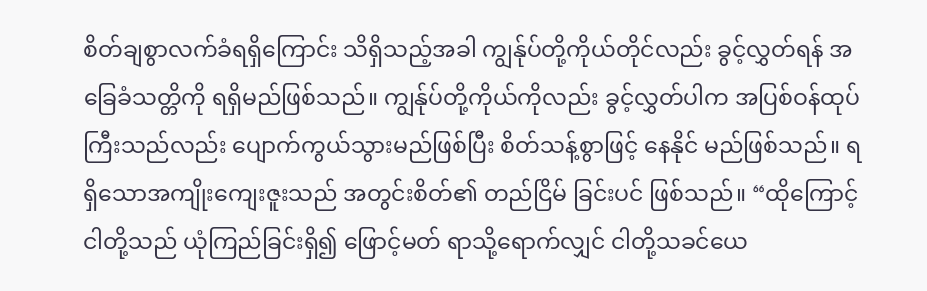စိတ်ချစွာလက်ခံရရှိကြောင်း သိရှိသည့်အခါ ကျွန်ုပ်တို့ကိုယ်တိုင်လည်း ခွင့်လွှတ်ရန် အခြေခံသတ္တိကို ရရှိမည်ဖြစ်သည်။ ကျွန်ုပ်တို့ကိုယ်ကိုလည်း ခွင့်လွှတ်ပါက အပြစ်ဝန်ထုပ် ကြီးသည်လည်း ပျောက်ကွယ်သွားမည်ဖြစ်ပြီး စိတ်သန့်စွာဖြင့် နေနိုင် မည်ဖြစ်သည်။ ရရှိသောအကျိုးကျေးဇူးသည် အတွင်းစိတ်၏ တည်ငြိမ် ခြင်းပင် ဖြစ်သည်။ “ထိုကြောင့် ငါတို့သည် ယုံကြည်ခြင်းရှိ၍ ဖြောင့်မတ် ရာသို့ရောက်လျှင် ငါတို့သခင်ယေ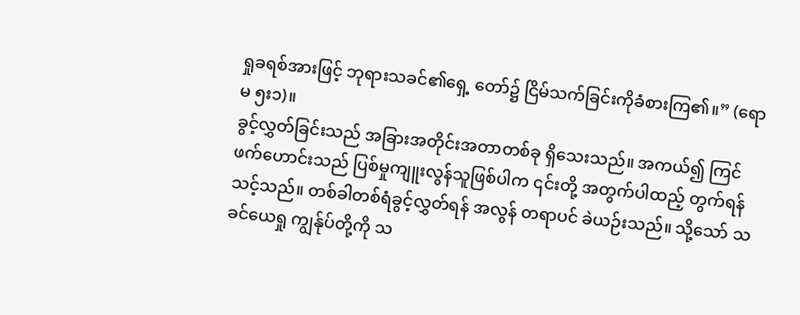ရှုခရစ်အားဖြင့် ဘုရားသခင်၏ရှေ့ တော်၌ ငြိမ်သက်ခြင်းကိုခံစားကြ၏။” (ရောမ ၅း၁)။
ခွင့်လွှတ်ခြင်းသည် အခြားအတိုင်းအတာတစ်ခု ရှိသေးသည်။ အကယ်၍ ကြင်ဖက်ဟောင်းသည် ပြစ်မှုကျူးလွန်သူဖြစ်ပါက ၎င်းတို့ အတွက်ပါထည့် တွက်ရန်သင့်သည်။ တစ်ခါတစ်ရံခွင့်လွှတ်ရန် အလွန် တရာပင် ခဲယဉ်းသည်။ သို့သော် သခင်ယေရှု ကျွန်ုပ်တို့ကို သ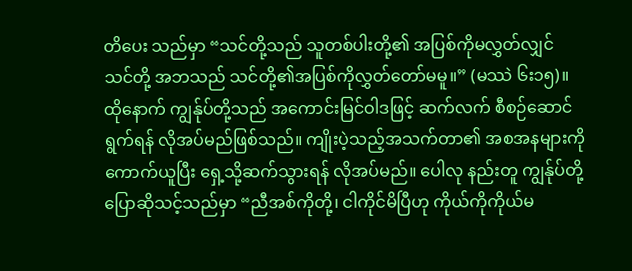တိပေး သည်မှာ “သင်တို့သည် သူတစ်ပါးတို့၏ အပြစ်ကိုမလွှတ်လျှင် သင်တို့ အဘသည် သင်တို့၏အပြစ်ကိုလွှတ်တော်မမူ။” (မဿဲ ၆း၁၅)။
ထိုနောက် ကျွန်ုပ်တို့သည် အကောင်းမြင်ဝါဒဖြင့် ဆက်လက် စီစဉ်ဆောင်ရွက်ရန် လိုအပ်မည်ဖြစ်သည်။ ကျိုးပဲ့သည့်အသက်တာ၏ အစအနများကိုကောက်ယူပြီး ရှေ့သို့ဆက်သွားရန် လိုအပ်မည်။ ပေါလု နည်းတူ ကျွန်ုပ်တို့ ပြောဆိုသင့်သည်မှာ “ညီအစ်ကိုတို့၊ ငါကိုင်မိပြီဟု ကိုယ်ကိုကိုယ်မ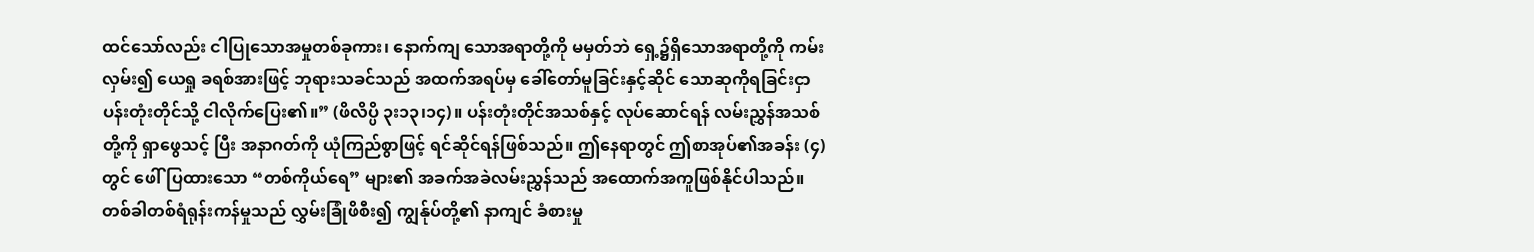ထင်သော်လည်း ငါပြုသောအမှုတစ်ခုကား၊ နောက်ကျ သောအရာတို့ကို မမှတ်ဘဲ ရှေ့၌ရှိသောအရာတို့ကို ကမ်းလှမ်း၍ ယေရှု ခရစ်အားဖြင့် ဘုရားသခင်သည် အထက်အရပ်မှ ခေါ်တော်မူခြင်းနှင့်ဆိုင် သောဆုကိုရခြင်းငှာ ပန်းတုံးတိုင်သို့ ငါလိုက်ပြေး၏။” (ဖိလိပ္ပိ ၃း၁၃၊၁၄)။ ပန်းတုံးတိုင်အသစ်နှင့် လုပ်ဆောင်ရန် လမ်းညွှန်အသစ်တို့ကို ရှာဖွေသင့် ပြီး အနာဂတ်ကို ယုံကြည်စွာဖြင့် ရင်ဆိုင်ရန်ဖြစ်သည်။ ဤနေရာတွင် ဤစာအုပ်၏အခန်း (၄) တွင် ဖေါ်ပြထားသော “တစ်ကိုယ်ရေ” များ၏ အခက်အခဲလမ်းညွှန်သည် အထောက်အကူဖြစ်နိုင်ပါသည်။
တစ်ခါတစ်ရံရုန်းကန်မှုသည် လွှမ်းခြုံဖိစီး၍ ကျွန်ုပ်တို့၏ နာကျင် ခံစားမှု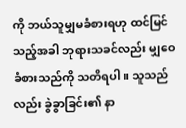ကို ဘယ်သူမျှမခံစားရဟု ထင်မြင်သည့်အခါ ဘုရားသခင်လည်း မျှဝေခံစားသည်ကို သတိရပါ။ သူသည်လည်း ခွဲခွာခြင်း၏ နာ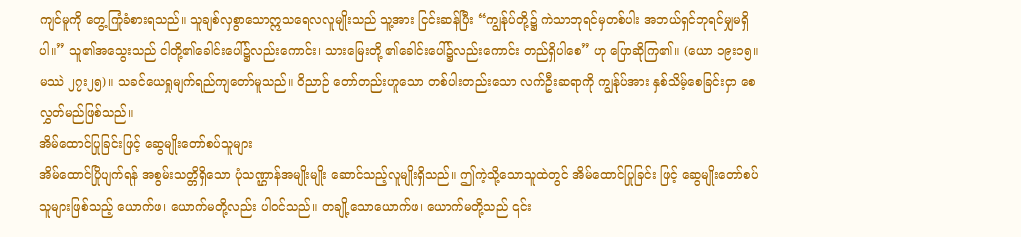ကျင်မူကို တွေ့ကြုံခံစားရသည်။ သူချစ်လှစွာသောဣသရေလလူမျိုးသည် သူ့အား ငြင်းဆန်ပြီး “ကျွန်ုပ်တို့၌ ကဲသာဘုရင်မှတစ်ပါး အဘယ်ရှင်ဘုရင်မျှမရှိ ပါ။” သူ၏အသွေးသည် ငါတို့၏ခေါင်းပေါ်၌လည်းကောင်း၊ သားမြေးတို့ ၏ခေါင်းပေါ်၌လည်းကောင်း တည်ရှိပါစေ” ဟု ပြောဆိုကြ၏။ (ယော ၁၉း၁၅။ မဿဲ ၂၇း၂၅)။ သခင်ယေရှုမျက်ရည်ကျတော်မူသည်။ ဝိညာဉ် တော်တည်းဟူသော တစ်ပါးတည်းသော လက်ဦးဆရာကို ကျွန်ုပ်အား နှစ်သိမ့်စေခြင်းငှာ စေလွှတ်မည်ဖြစ်သည်။
အိမ်ထောင်ပြုခြင်းဖြင့် ဆွေမျိုးတော်စပ်သူများ
အိမ်ထောင်ပြိုပျက်ရန် အစွမ်းသတ္တိရှိသော ပုံသဏ္ဌာန်အမျိုးမျိုး ဆောင်သည့်လူမျိုးရှိသည်။ ဤကဲ့သို့သောသူထဲတွင် အိမ်ထောင်ပြုခြင်း ဖြင့် ဆွေမျိုးတော်စပ်သူများဖြစ်သည့် ယောက်ဖ၊ ယောက်မတို့လည်း ပါဝင်သည်။ တချို့သောယောက်ဖ၊ ယောက်မတို့သည် ၎င်း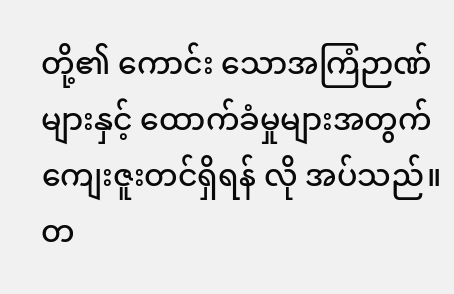တို့၏ ကောင်း သောအကြံဉာဏ်များနှင့် ထောက်ခံမှုများအတွက် ကျေးဇူးတင်ရှိရန် လို အပ်သည်။ တ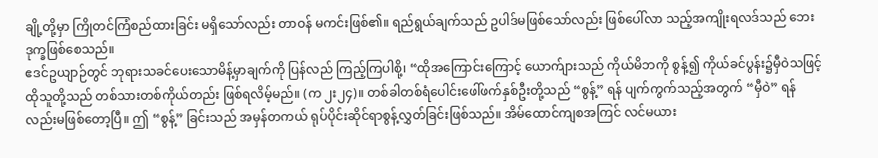ချို့တို့မှာ ကြိုတင်ကြံစည်ထားခြင်း မရှိသော်လည်း တာဝန် မကင်းဖြစ်၏။ ရည်ရွယ်ချက်သည် ဥပါဒ်မဖြစ်သော်လည်း ဖြစ်ပေါ်လာ သည့်အကျိုးရလဒ်သည် ဘေးဒုက္ခဖြစ်စေသည်။
ဧဒင်ဥယျာဉ်တွင် ဘုရားသခင်ပေးသောမိန့်မှာချက်ကို ပြန်လည် ကြည့်ကြပါစို့၊ “ထိုအကြောင်းကြောင့် ယောက်ျားသည် ကိုယ်မိဘကို စွန့်၍ ကိုယ်ခင်ပွန်း၌မှီဝဲသဖြင့် ထိုသူတို့သည် တစ်သားတစ်ကိုယ်တည်း ဖြစ်ရလိမ့်မည်။ (က ၂း၂၄)။ တစ်ခါတစ်ရံပေါင်းဖေါ်ဖက်နှစ်ဦးတို့သည် “စွန့်” ရန် ပျက်ကွက်သည့်အတွက် “မှီဝဲ” ရန်လည်းမဖြစ်တော့ပြီ။ ဤ “စွန့်” ခြင်းသည် အမှန်တကယ် ရုပ်ပိုင်းဆိုင်ရာစွန့်လွှတ်ခြင်းဖြစ်သည်။ အိမ်ထောင်ကျစအကြင် လင်မယား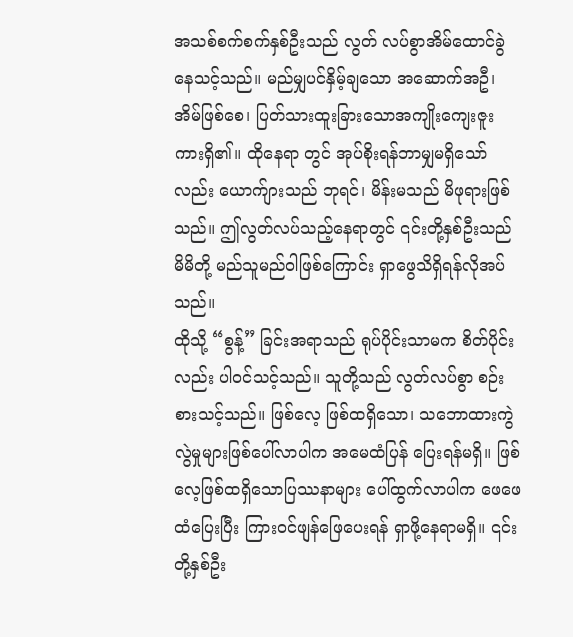အသစ်စက်စက်နှစ်ဦးသည် လွတ် လပ်စွာအိမ်ထောင်ခွဲနေသင့်သည်။ မည်မျှပင်နှိမ့်ချသော အဆောက်အဦ၊ အိမ်ဖြစ်စေ၊ ပြတ်သားထူးခြားသောအကျိုးကျေးဇူးကားရှိ၏။ ထိုနေရာ တွင် အုပ်စိုးရန်ဘာမျှမရှိသော်လည်း ယောက်ျားသည် ဘုရင်၊ မိန်းမသည် မိဖုရားဖြစ်သည်။ ဤလွတ်လပ်သည့်နေရာတွင် ၎င်းတို့နှစ်ဦးသည် မိမိတို့ မည်သူမည်ဝါဖြစ်ကြောင်း ရှာဖွေသိရှိရန်လိုအပ်သည်။
ထိုသို့ “စွန့်” ခြင်းအရာသည် ရုပ်ပိုင်းသာမက စိတ်ပိုင်းလည်း ပါဝင်သင့်သည်။ သူတို့သည် လွတ်လပ်စွာ စဉ်းစားသင့်သည်။ ဖြစ်လေ့ ဖြစ်ထရှိသော၊ သဘောထားကွဲလွဲမှုများဖြစ်ပေါ်လာပါက အမေထံပြန် ပြေးရန်မရှိ။ ဖြစ်လေ့ဖြစ်ထရှိသောပြဿနာများ ပေါ်ထွက်လာပါက ဖေဖေထံပြေးပြီး ကြားဝင်ဖျန်ဖြေပေးရန် ရှာဖို့နေရာမရှိ။ ၎င်းတို့နှစ်ဦး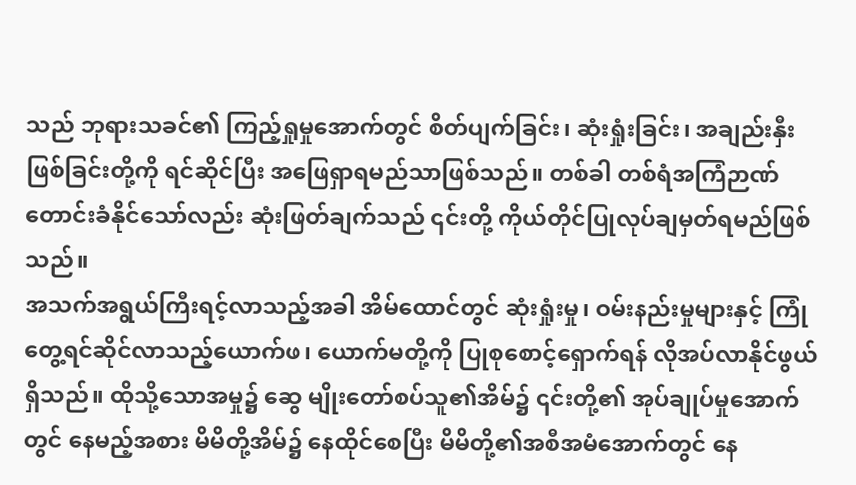သည် ဘုရားသခင်၏ ကြည့်ရှုမှုအောက်တွင် စိတ်ပျက်ခြင်း၊ ဆုံးရှုံးခြင်း၊ အချည်းနှီးဖြစ်ခြင်းတို့ကို ရင်ဆိုင်ပြီး အဖြေရှာရမည်သာဖြစ်သည်။ တစ်ခါ တစ်ရံအကြံဉာဏ်တောင်းခံနိုင်သော်လည်း ဆုံးဖြတ်ချက်သည် ၎င်းတို့ ကိုယ်တိုင်ပြုလုပ်ချမှတ်ရမည်ဖြစ်သည်။
အသက်အရွယ်ကြီးရင့်လာသည့်အခါ အိမ်ထောင်တွင် ဆုံးရှုံးမှု၊ ဝမ်းနည်းမှုများနှင့် ကြုံတွေ့ရင်ဆိုင်လာသည့်ယောက်ဖ၊ ယောက်မတို့ကို ပြုစုစောင့်ရှောက်ရန် လိုအပ်လာနိုင်ဖွယ်ရှိသည်။ ထိုသို့သောအမှု၌ ဆွေ မျိုးတော်စပ်သူ၏အိမ်၌ ၎င်းတို့၏ အုပ်ချုပ်မှုအောက်တွင် နေမည့်အစား မိမိတို့အိမ်၌ နေထိုင်စေပြီး မိမိတို့၏အစီအမံအောက်တွင် နေ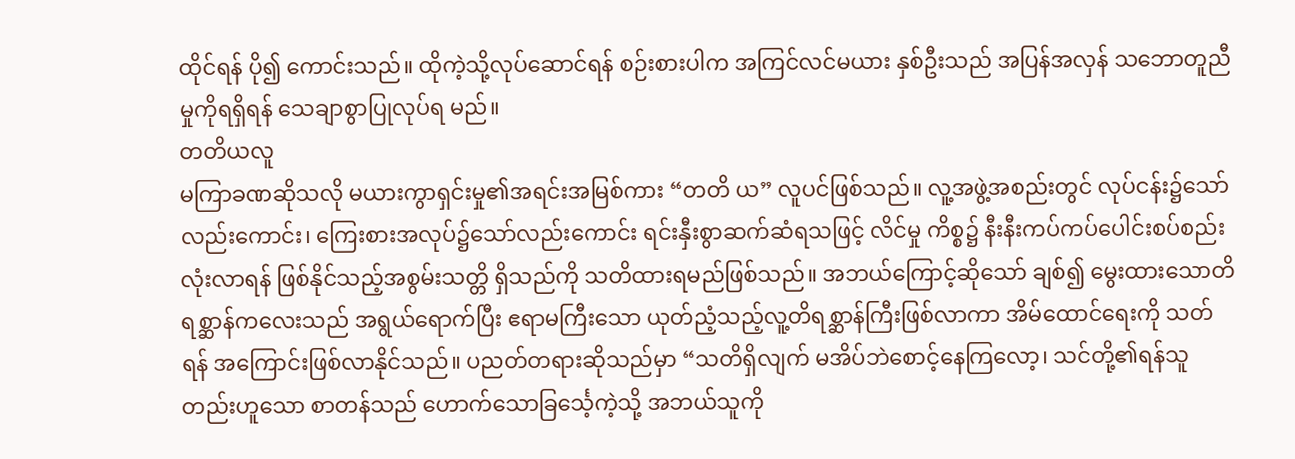ထိုင်ရန် ပို၍ ကောင်းသည်။ ထိုကဲ့သို့လုပ်ဆောင်ရန် စဉ်းစားပါက အကြင်လင်မယား နှစ်ဦးသည် အပြန်အလှန် သဘောတူညီမှုကိုရရှိရန် သေချာစွာပြုလုပ်ရ မည်။
တတိယလူ
မကြာခဏဆိုသလို မယားကွာရှင်းမှု၏အရင်းအမြစ်ကား “တတိ ယ” လူပင်ဖြစ်သည်။ လူ့အဖွဲ့အစည်းတွင် လုပ်ငန်း၌သော်လည်းကောင်း၊ ကြေးစားအလုပ်၌သော်လည်းကောင်း ရင်းနှီးစွာဆက်ဆံရသဖြင့် လိင်မှု ကိစ္စ၌ နီးနီးကပ်ကပ်ပေါင်းစပ်စည်းလုံးလာရန် ဖြစ်နိုင်သည့်အစွမ်းသတ္တိ ရှိသည်ကို သတိထားရမည်ဖြစ်သည်။ အဘယ်ကြောင့်ဆိုသော် ချစ်၍ မွေးထားသောတိရစ္ဆာန်ကလေးသည် အရွယ်ရောက်ပြီး ဧရာမကြီးသော ယုတ်ညံ့သည့်လူ့တိရစ္ဆာန်ကြီးဖြစ်လာကာ အိမ်ထောင်ရေးကို သတ်ရန် အကြောင်းဖြစ်လာနိုင်သည်။ ပညတ်တရားဆိုသည်မှာ “သတိရှိလျက် မအိပ်ဘဲစောင့်နေကြလော့၊ သင်တို့၏ရန်သူတည်းဟူသော စာတန်သည် ဟောက်သောခြင်္သေ့ကဲ့သို့ အဘယ်သူကို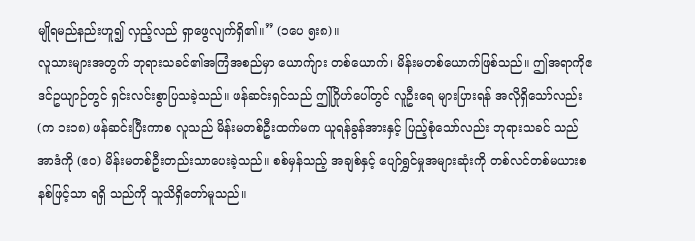မျိုရမည်နည်းဟူ၍ လှည့်လည် ရှာဖွေလျက်ရှိ၏။” (၁ပေ ၅း၈)။
လူသားများအတွက် ဘုရားသခင်၏အကြံအစည်မှာ ယောက်ျား တစ်ယောက်၊ မိန်းမတစ်ယောက်ဖြစ်သည်။ ဤအရာကိုဧဒင်ဥယျာဉ်တွင် ရှင်းလင်းစွာပြသခဲ့သည်။ ဖန်ဆင်းရှင်သည် ဤဂြိုဟ်ပေါ်တွင် လူဦးရေ များပြားရန် အလိုရှိသော်လည်း (က ၁း၁၈) ဖန်ဆင်းပြီးကာစ လူသည် မိန်းမတစ်ဦးထက်မက ယူရန်ခွန်အားနှင့် ပြည့်စုံသော်လည်း ဘုရားသခင် သည် အာဒံကို (ဧဝ) မိန်းမတစ်ဦးတည်းသာပေးခဲ့သည်။ စစ်မှန်သည့် အချစ်နှင့် ပျော်ရွှင်မှုအများဆုံးကို တစ်လင်တစ်မယားစနစ်ဖြင့်သာ ရရှိ သည်ကို သူသိရှိတော်မူသည်။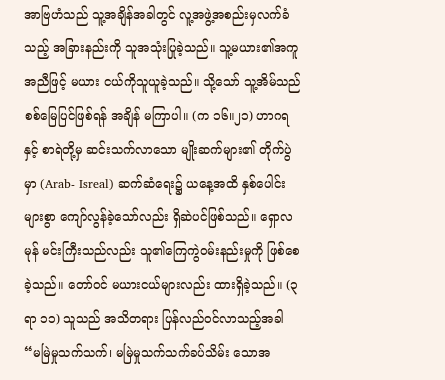အာဗြဟံသည် သူ့အချိန်အခါတွင် လူ့အဖွဲ့အစည်းမှလက်ခံသည့် အခြားနည်းကို သူအသုံးပြုခဲ့သည်။ သူ့မယား၏အကူအညီဖြင့် မယား ငယ်ကိုသူယူခဲ့သည်။ သို့သော် သူ့အိမ်သည် စစ်မြေပြင်ဖြစ်ရန် အချိန် မကြာပါ။ (က ၁၆။၂၁) ဟာဂရနှင့် စာရဲတို့မှ ဆင်းသက်လာသော မျိုးဆက်များ၏ တိုက်ပွဲမှာ (Arab- Isreal) ဆက်ဆံရေး၌ ယနေ့အထိ နှစ်ပေါင်းများစွာ ကျော်လွန်ခဲ့သော်လည်း ရှိဆဲပင်ဖြစ်သည်။ ရှောလမုန် မင်းကြီးသည်လည်း သူ၏ကြေကွဲဝမ်းနည်းမှုကို ဖြစ်စေခဲ့သည်။ တော်ဝင် မယားငယ်များလည်း ထားရှိခဲ့သည်။ (၃ရာ ၁၁) သူသည် အသိတရား ပြန်လည်ဝင်လာသည့်အခါ “မမြဲမှုသက်သက်၊ မမြဲမှုသက်သက်ခပ်သိမ်း သောအ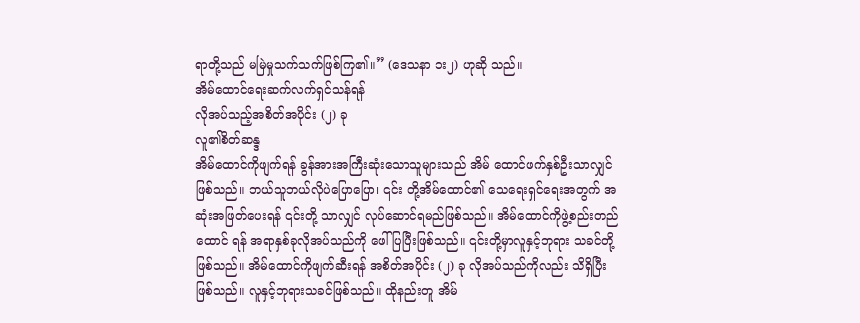ရာတို့သည် မမြဲမှုသက်သက်ဖြစ်ကြ၏။” (ဒေသနာ ၁း၂) ဟုဆို သည်။
အိမ်ထောင်ရေးဆက်လက်ရှင်သန်ရန်
လိုအပ်သည့်အစိတ်အပိုင်း (၂) ခု
လူ၏စိတ်ဆန္ဒ
အိမ်ထောင်ကိုဖျက်ရန် ခွန်အားအကြီးဆုံးသောသူများသည် အိမ် ထောင်ဖက်နှစ်ဦးသာလျှင် ဖြစ်သည်။ ဘယ်သူဘယ်လိုပဲပြောပြော၊ ၎င်း တို့အိမ်ထောင်၏ သေရေးရှင်ရေးအတွက် အဆုံးအဖြတ်ပေးရန် ၎င်းတို့ သာလျှင် လုပ်ဆောင်ရမည်ဖြစ်သည်။ အိမ်ထောင်ကိုဖွဲ့စည်းတည်ထောင် ရန် အရာနှစ်ခုလိုအပ်သည်ကို ဖေါ်ပြပြီးဖြစ်သည်။ ၎င်းတို့မှာလူနှင့်ဘုရား သခင်တို့ဖြစ်သည်။ အိမ်ထောင်ကိုဖျက်ဆီးရန် အစိတ်အပိုင်း (၂) ခု လိုအပ်သည်ကိုလည်း သိရှိပြီးဖြစ်သည်။ လူနှင့်ဘုရားသခင်ဖြစ်သည်။ ထိုနည်းတူ အိမ်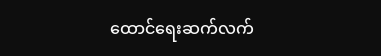ထောင်ရေးဆက်လက်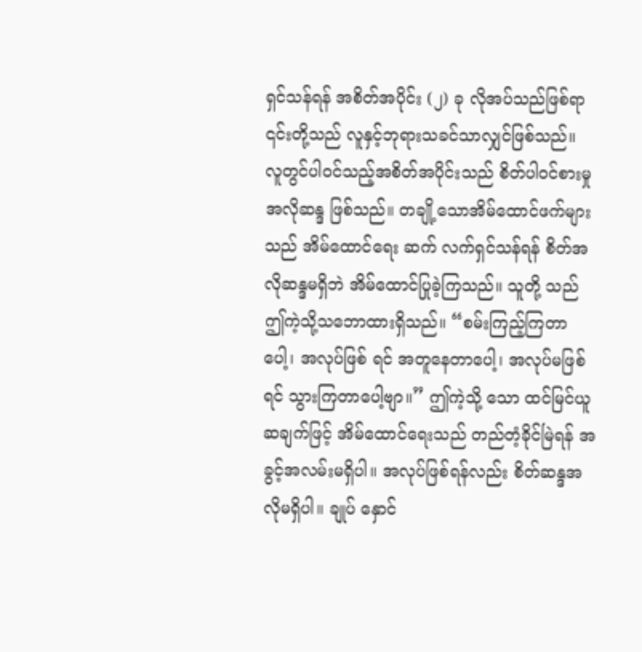ရှင်သန်ရန် အစိတ်အပိုင်း (၂) ခု လိုအပ်သည်ဖြစ်ရာ ၎င်းတို့သည် လူနှင့်ဘုရားသခင်သာလျှင်ဖြစ်သည်။
လူတွင်ပါဝင်သည့်အစိတ်အပိုင်းသည် စိတ်ပါဝင်စားမှု အလိုဆန္ဒ ဖြစ်သည်။ တချို့သောအိမ်ထောင်ဖက်များသည် အိမ်ထောင်ရေး ဆက် လက်ရှင်သန်ရန် စိတ်အလိုဆန္ဒမရှိဘဲ အိမ်ထောင်ပြုခဲ့ကြသည်။ သူတို့ သည် ဤကဲ့သို့သဘောထားရှိသည်။ “စမ်းကြည့်ကြတာပေါ့၊ အလုပ်ဖြစ် ရင် အတူနေတာပေါ့၊ အလုပ်မဖြစ်ရင် သွားကြတာပေါ့ဗျာ။” ဤကဲ့သို့ သော ထင်မြင်ယူဆချက်ဖြင့် အိမ်ထောင်ရေးသည် တည်တံ့ခိုင်မြဲရန် အခွင့်အလမ်းမရှိပါ။ အလုပ်ဖြစ်ရန်လည်း စိတ်ဆန္ဒအလိုမရှိပါ။ ချုပ် နှောင်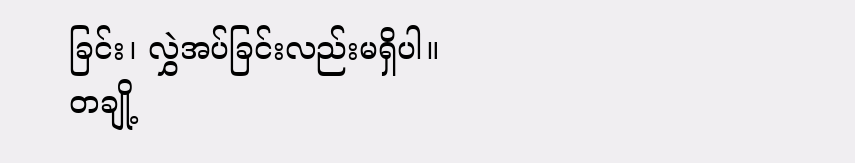ခြင်း၊ လွှဲအပ်ခြင်းလည်းမရှိပါ။ တချို့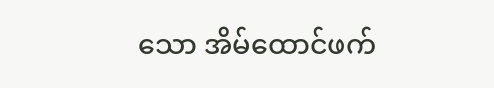သော အိမ်ထောင်ဖက်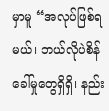မှာမူ “အလုပ်ဖြစ်ရမယ်၊ ဘယ်လိုပဲစိန်ခေါ်မှုတွေရှိရှိ၊ နည်း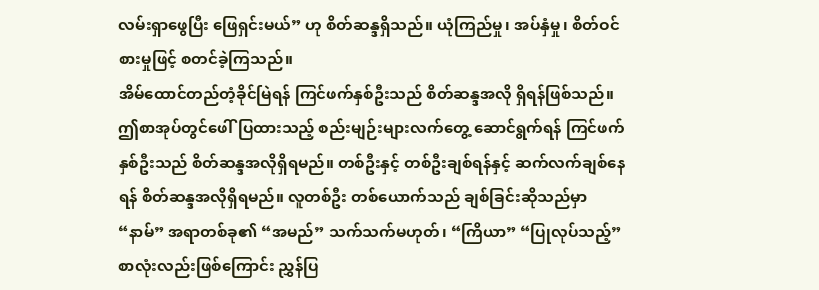လမ်းရှာဖွေပြီး ဖြေရှင်းမယ်” ဟု စိတ်ဆန္ဒရှိသည်။ ယုံကြည်မှု၊ အပ်နှံမှု၊ စိတ်ဝင်စားမှုဖြင့် စတင်ခဲ့ကြသည်။
အိမ်ထောင်တည်တံ့ခိုင်မြဲရန် ကြင်ဖက်နှစ်ဦးသည် စိတ်ဆန္ဒအလို ရှိရန်ဖြစ်သည်။ ဤစာအုပ်တွင်ဖေါ်ပြထားသည့် စည်းမျဉ်းများလက်တွေ့ ဆောင်ရွက်ရန် ကြင်ဖက်နှစ်ဦးသည် စိတ်ဆန္ဒအလိုရှိရမည်။ တစ်ဦးနှင့် တစ်ဦးချစ်ရန်နှင့် ဆက်လက်ချစ်နေရန် စိတ်ဆန္ဒအလိုရှိရမည်။ လူတစ်ဦး တစ်ယောက်သည် ချစ်ခြင်းဆိုသည်မှာ “နာမ်” အရာတစ်ခု၏ “အမည်” သက်သက်မဟုတ်၊ “ကြိယာ” “ပြုလုပ်သည့်” စာလုံးလည်းဖြစ်ကြောင်း ညွှန်ပြ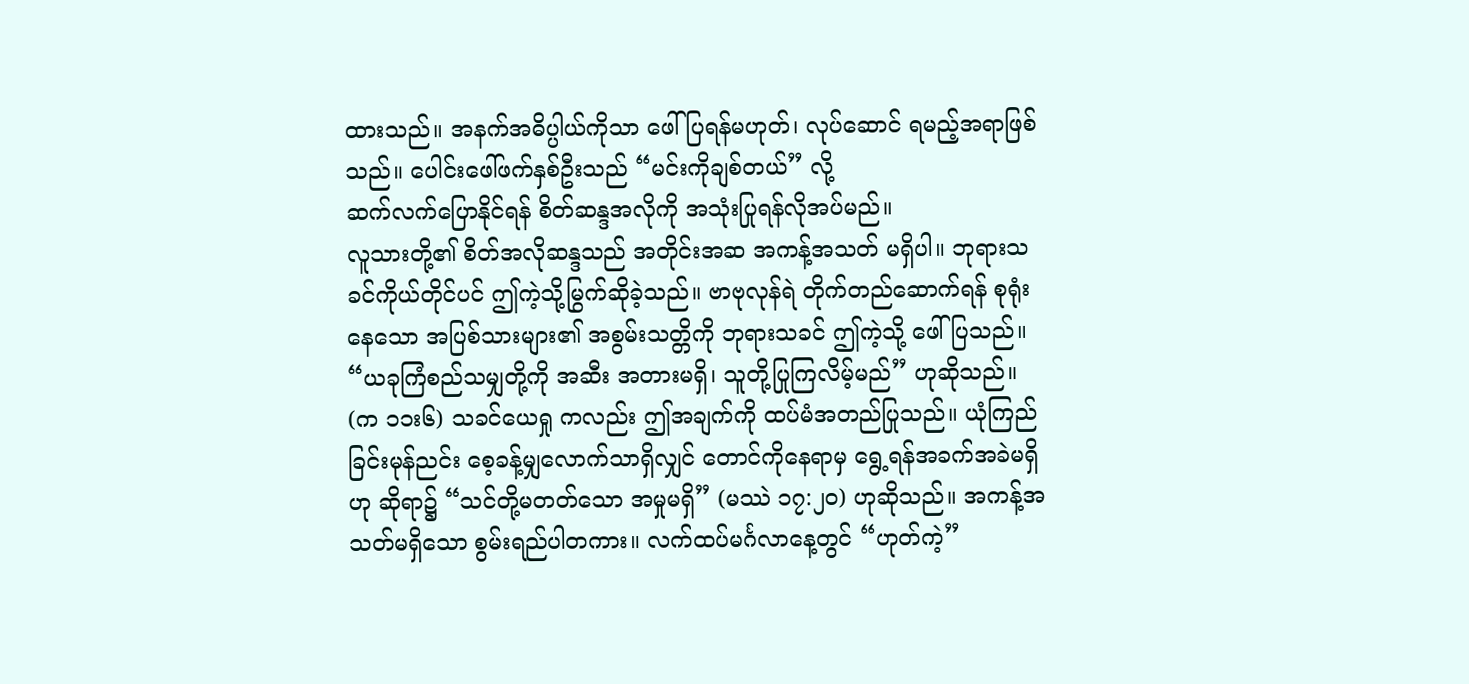ထားသည်။ အနက်အဓိပ္ပါယ်ကိုသာ ဖေါ်ပြရန်မဟုတ်၊ လုပ်ဆောင် ရမည့်အရာဖြစ်သည်။ ပေါင်းဖေါ်ဖက်နှစ်ဦးသည် “မင်းကိုချစ်တယ်” လို့
ဆက်လက်ပြောနိုင်ရန် စိတ်ဆန္ဒအလိုကို အသုံးပြုရန်လိုအပ်မည်။
လူသားတို့၏ စိတ်အလိုဆန္ဒသည် အတိုင်းအဆ အကန့်အသတ် မရှိပါ။ ဘုရားသခင်ကိုယ်တိုင်ပင် ဤကဲ့သို့မြွက်ဆိုခဲ့သည်။ ဗာဗုလုန်ရဲ တိုက်တည်ဆောက်ရန် စုရုံးနေသော အပြစ်သားများ၏ အစွမ်းသတ္တိကို ဘုရားသခင် ဤကဲ့သို့ ဖေါ်ပြသည်။ “ယခုကြံစည်သမျှတို့ကို အဆီး အတားမရှိ၊ သူတို့ပြုကြလိမ့်မည်” ဟုဆိုသည်။ (က ၁၁း၆) သခင်ယေရှု ကလည်း ဤအချက်ကို ထပ်မံအတည်ပြုသည်။ ယုံကြည်ခြင်းမုန်ညင်း စေ့ခန့်မျှလောက်သာရှိလျှင် တောင်ကိုနေရာမှ ရွေ့ရန်အခက်အခဲမရှိဟု ဆိုရာ၌ “သင်တို့မတတ်သော အမှုမရှိ” (မဿဲ ၁၇:၂၀) ဟုဆိုသည်။ အကန့်အသတ်မရှိသော စွမ်းရည်ပါတကား။ လက်ထပ်မင်္ဂလာနေ့တွင် “ဟုတ်ကဲ့”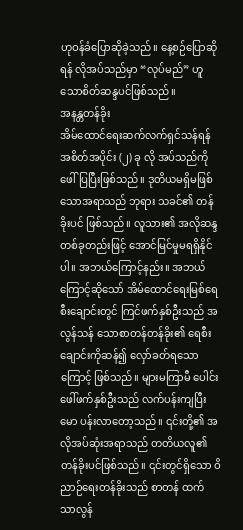ဟုဝန်ခံပြောဆိုခဲ့သည်။ နေ့စဉ်ပြောဆိုရန် လိုအပ်သည်မှာ “လုပ်မည်” ဟူသောစိတ်ဆန္ဒပင်ဖြစ်သည်။
အနန္တတန်ခိုး
အိမ်ထောင်ရေးဆက်လက်ရှင်သန်ရန် အစိတ်အပိုင်း (၂) ခု လို အပ်သည်ကို ဖေါ်ပြပြီးဖြစ်သည်။ ဒုတိယမရှိမဖြစ်သောအရာသည် ဘုရား သခင်၏ တန်ခိုးပင် ဖြစ်သည်။ လူသား၏ အလိုဆန္ဒတစ်ခုတည်းဖြင့် အောင်မြင်မှုမရရှိနိုင်ပါ။ အဘယ်ကြောင့်နည်း။ အဘယ်ကြောင့်ဆိုသော် အိမ်ထောင်ရေးမြစ်ရေစီးချောင်းတွင် ကြင်ဖက်နှစ်ဦးသည် အလွန်သန် သောစာတန်တန်ခိုး၏ ရေစီးချောင်းကိုဆန်၍ လှော်ခတ်ရသောကြောင့် ဖြစ်သည်။ များမကြာမီ ပေါင်းဖေါ်ဖက်နှစ်ဦးသည် လက်ပန်းကျပြီး မော ပန်းလာတော့သည်။ ၎င်းတို့၏ အလိုအပ်ဆုံးအရာသည် တတိယလူ၏ တန်ခိုးပင်ဖြစ်သည်။ ၎င်းတွင်ရှိသော ဝိညာဉ်ရေးတန်ခိုးသည် စာတန် ထက် သာလွန်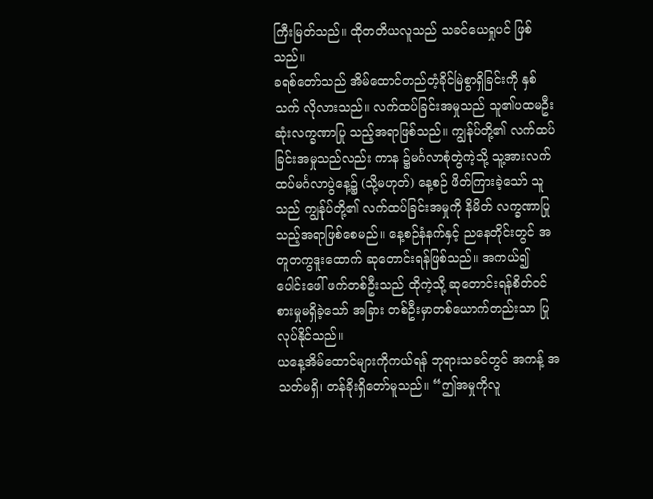ကြီးမြတ်သည်။ ထိုတတိယလူသည် သခင်ယေရှုပင် ဖြစ် သည်။
ခရစ်တော်သည် အိမ်ထောင်တည်တံ့ခိုင်မြဲစွာရှိခြင်းကို နှစ်သက် လိုလားသည်။ လက်ထပ်ခြင်းအမှုသည် သူ၏ပထမဦးဆုံးလက္ခဏာပြု သည့်အရာဖြစ်သည်။ ကျွန်ုပ်တို့၏ လက်ထပ်ခြင်းအမှုသည်လည်း ကာန ၌မင်္ဂလာစုံတွဲကဲ့သို့ သူ့အားလက်ထပ်မင်္ဂလာပွဲနေ့၌ (သို့မဟုတ်) နေ့စဉ် ဖိတ်ကြားခဲ့သော် သူသည် ကျွန်ုပ်တို့၏ လက်ထပ်ခြင်းအမှုကို နိမိတ် လက္ခဏာပြုသည့်အရာဖြစ်စေမည်။ နေ့စဉ်နံနက်နှင့် ညနေတိုင်းတွင် အတူတကွဒူးထောက် ဆုတောင်းရန်ဖြစ်သည်။ အကယ်၍ ပေါင်းဖေါ် ဖက်တစ်ဦးသည် ထိုကဲ့သို့ ဆုတောင်းရန်စိတ်ဝင်စားမှုမရှိခဲ့သော် အခြား တစ်ဦးမှာတစ်ယောက်တည်းသာ ပြုလုပ်နိုင်သည်။
ယနေ့အိမ်ထောင်များကိုကယ်ရန် ဘုရားသခင်တွင် အကန့် အသတ်မရှိ၊ တန်ခိုးရှိတော်မူသည်။ “ဤအမှုကိုလူ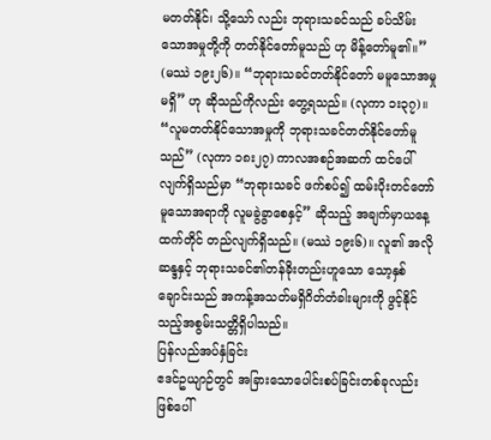မတတ်နိုင်၊ သို့သော် လည်း ဘုရားသခင်သည် ခပ်သိမ်းသောအမှုတို့ကို တတ်နိုင်တော်မူသည် ဟု မိန့်တော်မူ၏။” (မဿဲ ၁၉း၂၆)။ “ဘုရားသခင်တတ်နိုင်တော် မမူသောအမှုမရှိ” ဟု ဆိုသည်ကိုလည်း တွေ့ရသည်။ (လုကာ ၁း၃၇)။ “လူမတတ်နိုင်သောအမှုကို ဘုရားသခင်တတ်နိုင်တော်မူသည်” (လုကာ ၁၈း၂၇) ကာလအစဉ်အဆက် ထင်ပေါ်လျက်ရှိသည်မှာ “ဘုရားသခင် ဖက်စပ်၍ ထမ်းပိုးတင်တော်မူသောအရာကို လူမခွဲခွာစေနှင့်” ဆိုသည့် အချက်မှာယနေ့ထက်တိုင် တည်လျက်ရှိသည်။ (မဿဲ ၁၉း၆)။ လူ၏ အလိုဆန္ဒနှင့် ဘုရားသခင်၏တန်ခိုးတည်းဟူသော သော့နှစ်ချောင်းသည် အကန့်အသတ်မရှိဂိတ်တံခါးများကို ဖွင့်နိုင်သည့်အစွမ်းသတ္တိရှိပါသည်။
ပြန်လည်အပ်နှံခြင်း
ဧဒင်ဥယျာဉ်တွင် အခြားသောပေါင်းစပ်ခြင်းတစ်ခုလည်း ဖြစ်ပေါ်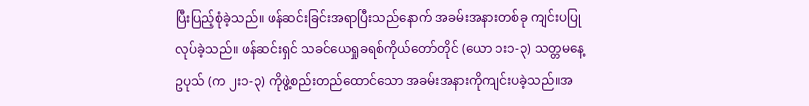ပြီးပြည့်စုံခဲ့သည်။ ဖန်ဆင်းခြင်းအရာပြီးသည်နောက် အခမ်းအနားတစ်ခု ကျင်းပပြုလုပ်ခဲ့သည်။ ဖန်ဆင်းရှင် သခင်ယေရှုခရစ်ကိုယ်တော်တိုင် (ယော ၁း၁-၃) သတ္တမနေ့ဥပုသ် (က ၂း၁-၃) ကိုဖွဲ့စည်းတည်ထောင်သော အခမ်းအနားကိုကျင်းပခဲ့သည်။အ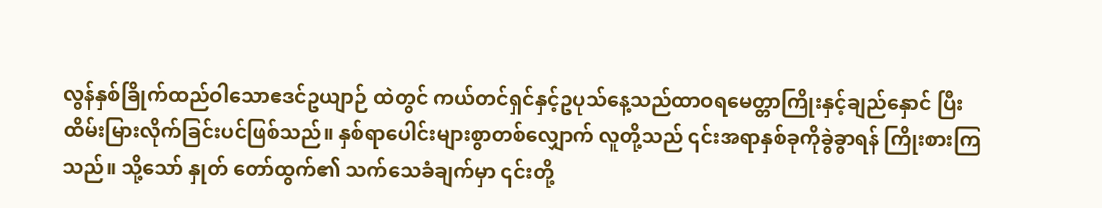လွန်နှစ်ခြိုက်ထည်ဝါသောဧဒင်ဥယျာဉ် ထဲတွင် ကယ်တင်ရှင်နှင့်ဥပုသ်နေ့သည်ထာဝရမေတ္တာကြိုးနှင့်ချည်နှောင် ပြီး ထိမ်းမြားလိုက်ခြင်းပင်ဖြစ်သည်။ နှစ်ရာပေါင်းများစွာတစ်လျှောက် လူတို့သည် ၎င်းအရာနှစ်ခုကိုခွဲခွာရန် ကြိုးစားကြသည်။ သို့သော် နှုတ် တော်ထွက်၏ သက်သေခံချက်မှာ ၎င်းတို့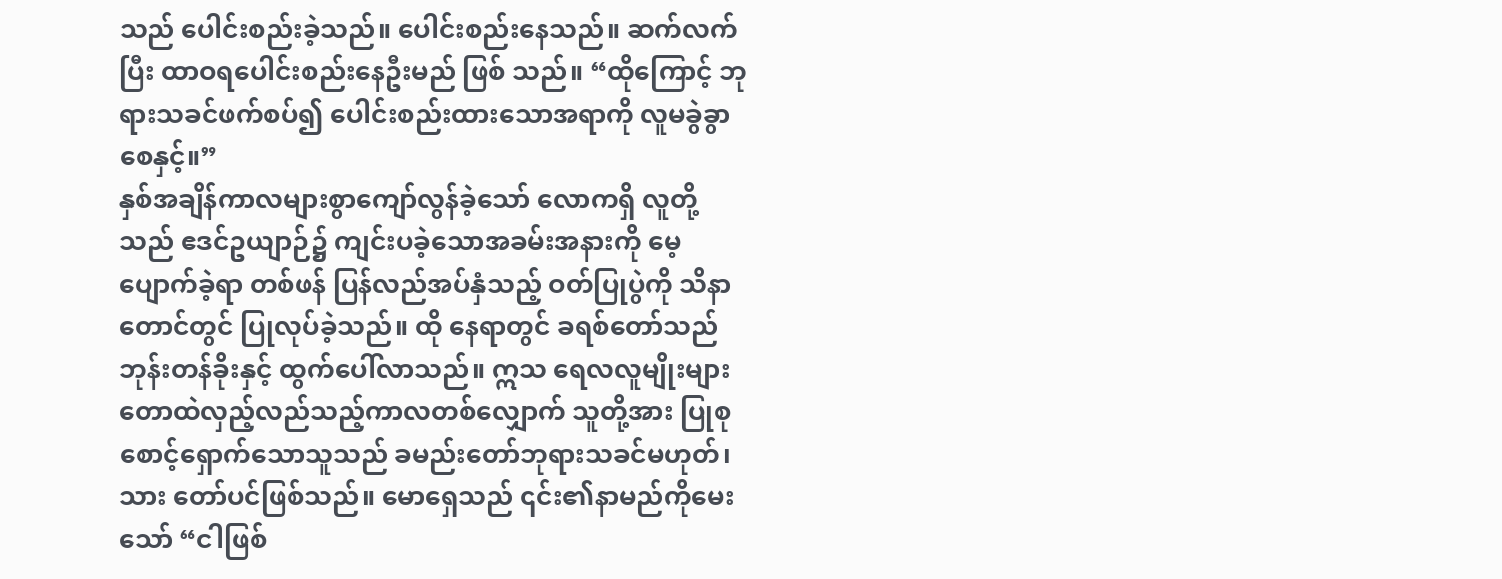သည် ပေါင်းစည်းခဲ့သည်။ ပေါင်းစည်းနေသည်။ ဆက်လက်ပြီး ထာဝရပေါင်းစည်းနေဦးမည် ဖြစ် သည်။ “ထိုကြောင့် ဘုရားသခင်ဖက်စပ်၍ ပေါင်းစည်းထားသောအရာကို လူမခွဲခွာစေနှင့်။”
နှစ်အချိန်ကာလများစွာကျော်လွန်ခဲ့သော် လောကရှိ လူတို့သည် ဧဒင်ဥယျာဉ်၌ ကျင်းပခဲ့သောအခမ်းအနားကို မေ့ပျောက်ခဲ့ရာ တစ်ဖန် ပြန်လည်အပ်နှံသည့် ဝတ်ပြုပွဲကို သိနာတောင်တွင် ပြုလုပ်ခဲ့သည်။ ထို နေရာတွင် ခရစ်တော်သည် ဘုန်းတန်ခိုးနှင့် ထွက်ပေါ်လာသည်။ ဣသ ရေလလူမျိုးများတောထဲလှည့်လည်သည့်ကာလတစ်လျှောက် သူတို့အား ပြုစုစောင့်ရှောက်သောသူသည် ခမည်းတော်ဘုရားသခင်မဟုတ်၊ သား တော်ပင်ဖြစ်သည်။ မောရှေသည် ၎င်း၏နာမည်ကိုမေးသော် “ငါဖြစ်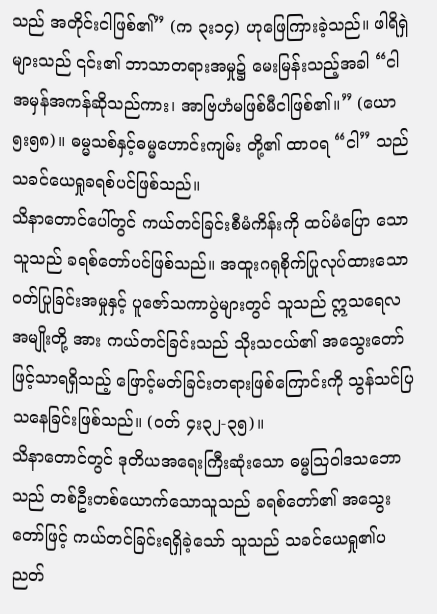သည် အတိုင်းငါဖြစ်၏” (က ၃း၁၄) ဟုဖြေကြားခဲ့သည်။ ဖါရိရှဲများသည် ၎င်း၏ ဘာသာတရားအမှု၌ မေးမြန်းသည့်အခါ “ငါအမှန်အကန်ဆိုသည်ကား၊ အာဗြဟံမဖြစ်မီငါဖြစ်၏။” (ယော ၅း၅၈)။ ဓမ္မသစ်နှင့်ဓမ္မဟောင်းကျမ်း တို့၏ ထာဝရ “ငါ” သည် သခင်ယေရှုခရစ်ပင်ဖြစ်သည်။
သိနာတောင်ပေါ်တွင် ကယ်တင်ခြင်းစီမံကိန်းကို ထပ်မံပြော သောသူသည် ခရစ်တော်ပင်ဖြစ်သည်။ အထူးဂရုစိုက်ပြုလုပ်ထားသော ဝတ်ပြုခြင်းအမှုနှင့် ပူဇော်သကာပွဲများတွင် သူသည် ဣသရေလအမျိုးတို့ အား ကယ်တင်ခြင်းသည် သိုးသငယ်၏ အသွေးတော်ဖြင့်သာရရှိသည့် ဖြောင့်မတ်ခြင်းတရားဖြစ်ကြောင်းကို သွန်သင်ပြသနေခြင်းဖြစ်သည်။ (ဝတ် ၄း၃၂-၃၅)။
သိနာတောင်တွင် ဒုတိယအရေးကြီးဆုံးသော ဓမ္မသြဝါဒသဘော သည် တစ်ဦးတစ်ယောက်သောသူသည် ခရစ်တော်၏ အသွေးတော်ဖြင့် ကယ်တင်ခြင်းရရှိခဲ့သော် သူသည် သခင်ယေရှု၏ပညတ်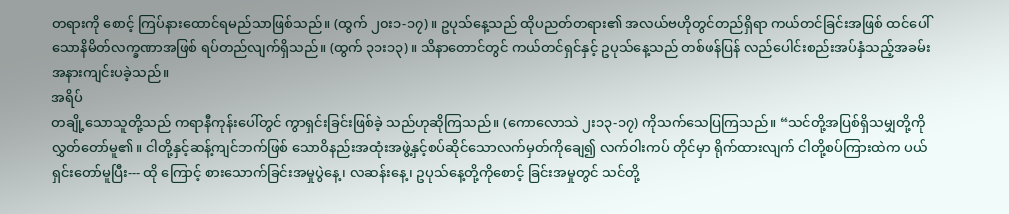တရားကို စောင့် ကြပ်နားထောင်ရမည်သာဖြစ်သည်။ (ထွက် ၂၀း၁-၁၇)။ ဥပုသ်နေ့သည် ထိုပညတ်တရား၏ အလယ်ဗဟိုတွင်တည်ရှိရာ ကယ်တင်ခြင်းအဖြစ် ထင်ပေါ်သောနိမိတ်လက္ခဏာအဖြစ် ရပ်တည်လျက်ရှိသည်။ (ထွက် ၃၁း၁၃)။ သိနာတောင်တွင် ကယ်တင်ရှင်နှင့် ဥပုသ်နေ့သည် တစ်ဖန်ပြန် လည်ပေါင်းစည်းအပ်နှံသည့်အခမ်းအနားကျင်းပခဲ့သည်။
အရိပ်
တချို့သောသူတို့သည် ကရာနီကုန်းပေါ်တွင် ကွာရှင်းခြင်းဖြစ်ခဲ့ သည်ဟုဆိုကြသည်။ (ကောလောသဲ ၂း၁၃-၁၇) ကိုသက်သေပြကြသည်။ “သင်တို့အပြစ်ရှိသမျှတို့ကို လွှတ်တော်မူ၏။ ငါတို့နှင့်ဆန့်ကျင်ဘက်ဖြစ် သောဝိနည်းအထုံးအဖွဲ့နှင့်စပ်ဆိုင်သောလက်မှတ်ကိုချေ၍ လက်ဝါးကပ် တိုင်မှာ ရိုက်ထားလျက် ငါတို့စပ်ကြားထဲက ပယ်ရှင်းတော်မူပြီး--- ထို ကြောင့် စားသောက်ခြင်းအမှုပွဲနေ့၊ လဆန်းနေ့၊ ဥပုသ်နေ့တို့ကိုစောင့် ခြင်းအမှုတွင် သင်တို့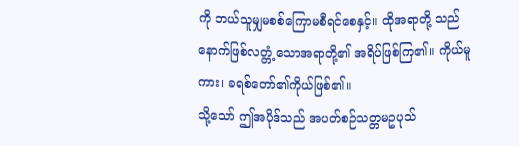ကို ဘယ်သူမျှမစစ်ကြောမစီရင်စေနှင့်။ ထိုအရာတို့ သည် နောက်ဖြစ်လတ္တံ့သောအရာတို့၏ အရိပ်ဖြစ်ကြ၏။ ကိုယ်မူကား၊ ခရစ်တော်၏ကိုယ်ဖြစ်၏။
သို့သော် ဤအပိုဒ်သည် အပတ်စဉ်သတ္တမဥပုသ်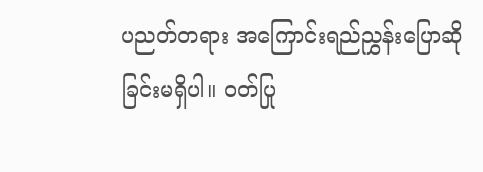ပညတ်တရား အကြောင်းရည်ညွှန်းပြောဆိုခြင်းမရှိပါ။ ဝတ်ပြု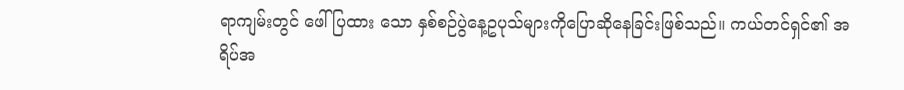ရာကျမ်းတွင် ဖေါ်ပြထား သော နှစ်စဉ်ပွဲနေ့ဥပုသ်များကိုပြောဆိုနေခြင်းဖြစ်သည်။ ကယ်တင်ရှင်၏ အရိပ်အ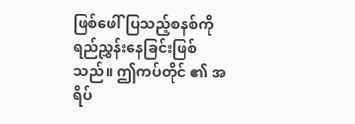ဖြစ်ဖေါ်ပြသည့်စနစ်ကို ရည်ညွှန်းနေခြင်းဖြစ်သည်။ ဤကပ်တိုင် ၏ အရိပ်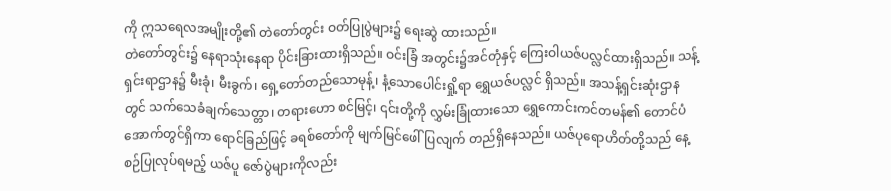ကို ဣသရေလအမျိုးတို့၏ တဲတော်တွင်း ဝတ်ပြုပွဲများ၌ ရေးဆွဲ ထားသည်။
တဲတော်တွင်း၌ နေရာသုံးနေရာ ပိုင်းခြားထားရှိသည်။ ဝင်းခြံ အတွင်း၌အင်တုံနှင့် ကြေးဝါယဇ်ပလ္လင်ထားရှိသည်။ သန့်ရှင်းရာဌာန၌ မီးခုံ၊ မီးခွက်၊ ရှေ့တော်တည်သောမုန့်၊ နံ့သောပေါင်းရှို့ရာ ရွှေယဇ်ပလ္လင် ရှိသည်။ အသန့်ရှင်းဆုံးဌာနတွင် သက်သေခံချက်သေတ္တာ၊ တရားဟော စင်မြင့်၊ ၎င်းတို့ကို လွှမ်းခြုံထားသော ရွှေကောင်းကင်တမန်၏ တောင်ပံ အောက်တွင်ရှိကာ ရောင်ခြည်ဖြင့် ခရစ်တော်ကို မျက်မြင်ဖေါ်ပြလျက် တည်ရှိနေသည်။ ယဇ်ပုရောဟိတ်တို့သည် နေ့စဉ်ပြုလုပ်ရမည့် ယဇ်ပူ ဇော်ပွဲများကိုလည်း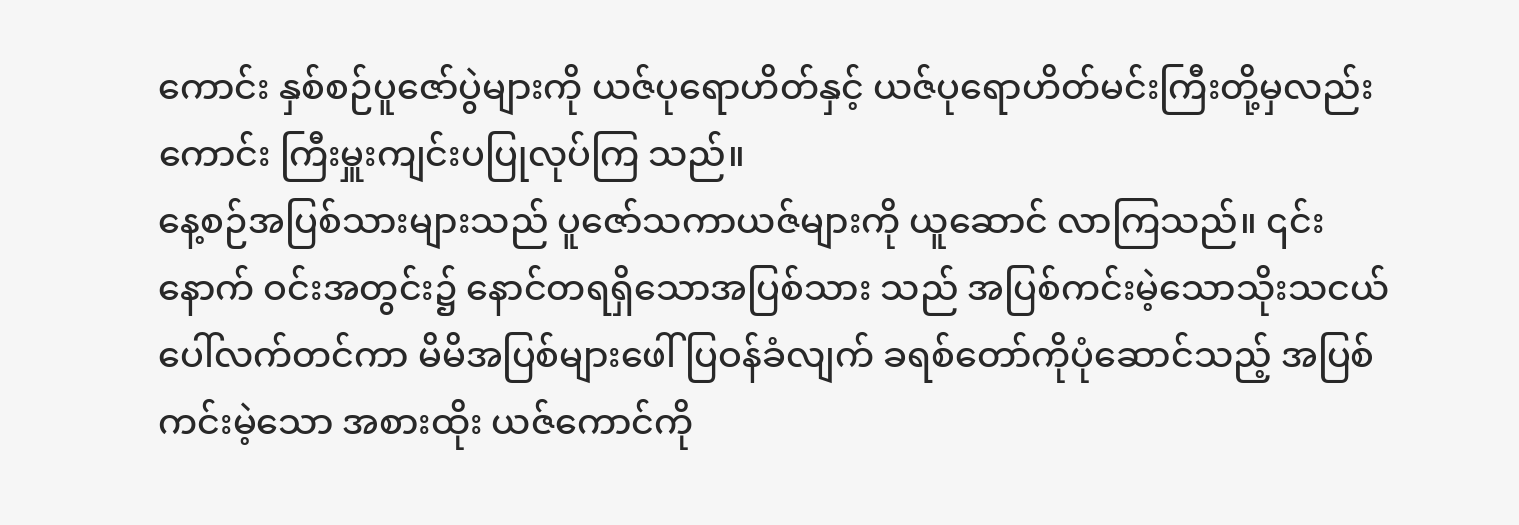ကောင်း နှစ်စဉ်ပူဇော်ပွဲများကို ယဇ်ပုရောဟိတ်နှင့် ယဇ်ပုရောဟိတ်မင်းကြီးတို့မှလည်းကောင်း ကြီးမှူးကျင်းပပြုလုပ်ကြ သည်။
နေ့စဉ်အပြစ်သားများသည် ပူဇော်သကာယဇ်များကို ယူဆောင် လာကြသည်။ ၎င်းနောက် ဝင်းအတွင်း၌ နောင်တရရှိသောအပြစ်သား သည် အပြစ်ကင်းမဲ့သောသိုးသငယ်ပေါ်လက်တင်ကာ မိမိအပြစ်များဖေါ် ပြဝန်ခံလျက် ခရစ်တော်ကိုပုံဆောင်သည့် အပြစ်ကင်းမဲ့သော အစားထိုး ယဇ်ကောင်ကို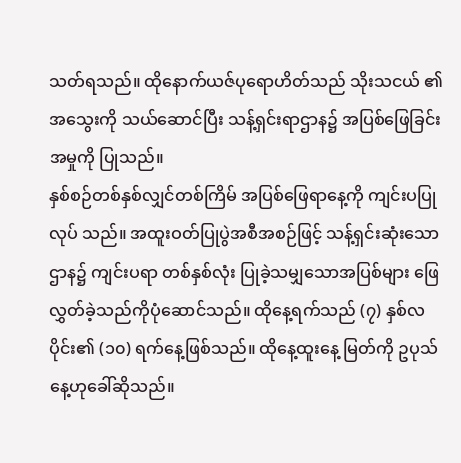သတ်ရသည်။ ထိုနောက်ယဇ်ပုရောဟိတ်သည် သိုးသငယ် ၏ အသွေးကို သယ်ဆောင်ပြီး သန့်ရှင်းရာဌာန၌ အပြစ်ဖြေခြင်းအမှုကို ပြုသည်။
နှစ်စဉ်တစ်နှစ်လျှင်တစ်ကြိမ် အပြစ်ဖြေရာနေ့ကို ကျင်းပပြုလုပ် သည်။ အထူးဝတ်ပြုပွဲအစီအစဉ်ဖြင့် သန့်ရှင်းဆုံးသောဌာန၌ ကျင်းပရာ တစ်နှစ်လုံး ပြုခဲ့သမျှသောအပြစ်များ ဖြေလွှတ်ခဲ့သည်ကိုပုံဆောင်သည်။ ထိုနေ့ရက်သည် (၇) နှစ်လပိုင်း၏ (၁၀) ရက်နေ့ဖြစ်သည်။ ထိုနေ့ထူးနေ့ မြတ်ကို ဥပုသ်နေ့ဟုခေါ်ဆိုသည်။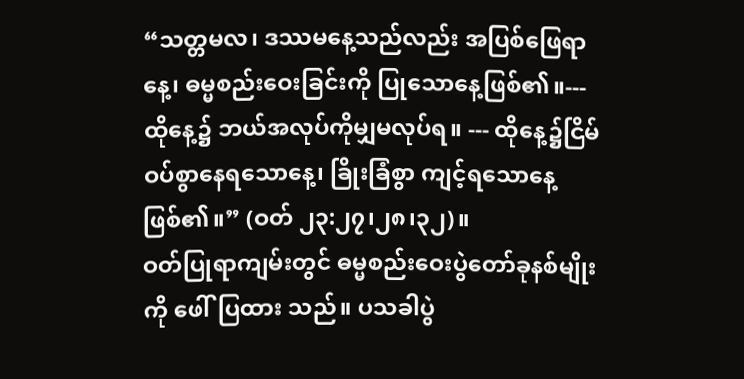“သတ္တမလ၊ ဒဿမနေ့သည်လည်း အပြစ်ဖြေရာနေ့၊ ဓမ္မစည်းဝေးခြင်းကို ပြုသောနေ့ဖြစ်၏။--- ထိုနေ့၌ ဘယ်အလုပ်ကိုမျှမလုပ်ရ။ --- ထိုနေ့၌ငြိမ်ဝပ်စွာနေရသောနေ့၊ ခြိုးခြံစွာ ကျင့်ရသောနေ့ဖြစ်၏။” (ဝတ် ၂၃:၂၇၊၂၈၊၃၂)။
ဝတ်ပြုရာကျမ်းတွင် ဓမ္မစည်းဝေးပွဲတော်ခုနစ်မျိုးကို ဖေါ်ပြထား သည်။ ပသခါပွဲ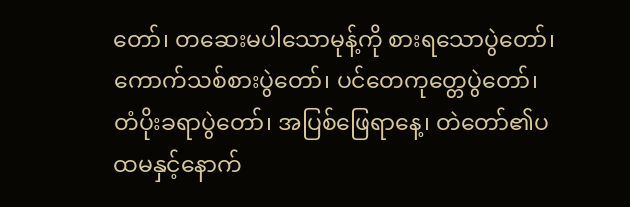တော်၊ တဆေးမပါသောမုန့်ကို စားရသောပွဲတော်၊ ကောက်သစ်စားပွဲတော်၊ ပင်တေကုတ္တေပွဲတော်၊ တံပိုးခရာပွဲတော်၊ အပြစ်ဖြေရာနေ့၊ တဲတော်၏ပထမနှင့်နောက်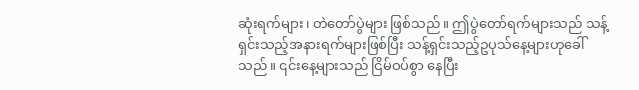ဆုံးရက်များ၊ တဲတော်ပွဲများ ဖြစ်သည်။ ဤပွဲတော်ရက်များသည် သန့်ရှင်းသည့်အနားရက်များဖြစ်ပြီး သန့်ရှင်းသည့်ဥပုသ်နေ့များဟုခေါ်သည်။ ၎င်းနေ့များသည် ငြိမ်ဝပ်စွာ နေပြီး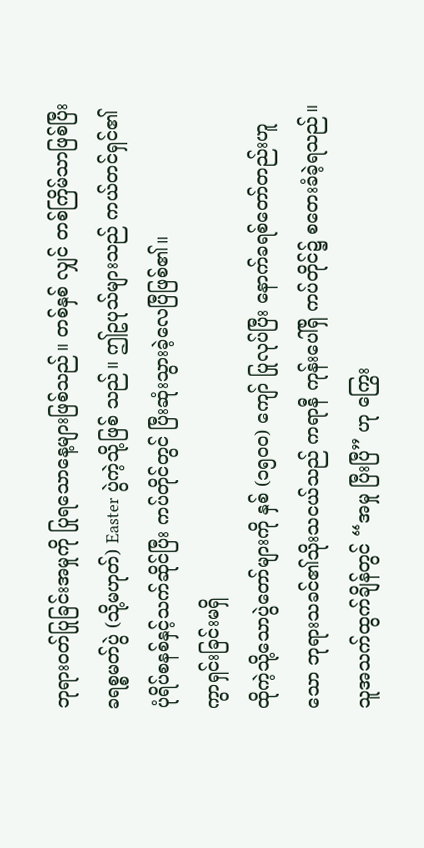ဘုရားဝတ်ပြုခြင်းအမှုကို ပြုရသောနေ့များဖြစ်သည်။ တစ်နှစ် လျှင် တစ်ကြိမ်သာဖြစ်ပြီး ခရစ္စမတ်ပွဲ (သို့မဟုတ်) Easter ပွဲကဲ့သို့ဖြစ် သည်။ ဤဥပုသ်များသည် ကယ်တင်ရှင်၏ ပုံရိပ်စနစ်နှင့်သက်ဆိုင်ပြီး ကပ်တိုင်တွင် ပြီးဆုံးသွားခဲ့လေပြီဖြစ်၏။
ကွာရှင်းခြင်းမရှိ
ထိုကဲ့သို့သောပွဲတော်များကို နှစ် (၁၅၀၀) ကျော် ပြုလုပ်ပြီး နောက်ခရစ်တော်တည်းဟူသော ဘုရားသခင်၏သိုးသငယ်သည် ကရာနီ ကုန်းပေါ်ရှိ ကပ်တိုင်၌ စတေးခံခဲ့ရသည်။ သူအသက်ထွက်ချိန်တွင် “အမှု ပြီးပြီ” ဟု ကြွေး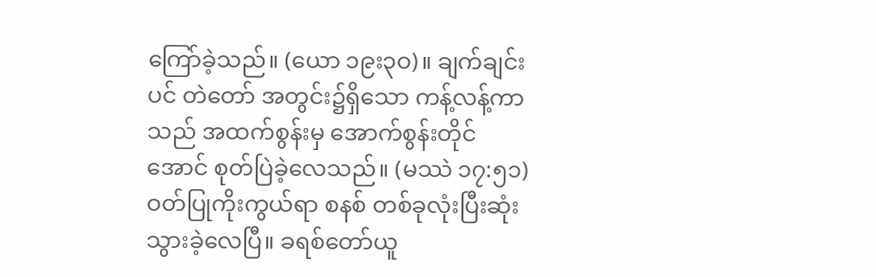ကြော်ခဲ့သည်။ (ယော ၁၉း၃ဝ)။ ချက်ချင်းပင် တဲတော် အတွင်း၌ရှိသော ကန့်လန့်ကာသည် အထက်စွန်းမှ အောက်စွန်းတိုင် အောင် စုတ်ပြဲခဲ့လေသည်။ (မဿဲ ၁၇:၅၁) ဝတ်ပြုကိုးကွယ်ရာ စနစ် တစ်ခုလုံးပြီးဆုံးသွားခဲ့လေပြီ။ ခရစ်တော်ယူ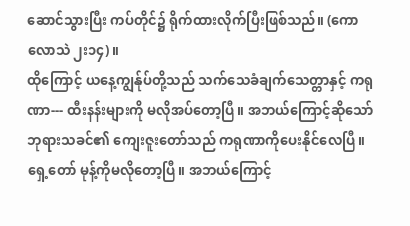ဆောင်သွားပြီး ကပ်တိုင်၌ ရိုက်ထားလိုက်ပြီးဖြစ်သည်။ (ကောလောသဲ ၂း၁၄)။
ထိုကြောင့် ယနေ့ကျွန်ုပ်တို့သည် သက်သေခံချက်သေတ္တာနှင့် ကရုဏာ--- ထီးနန်းများကို မလိုအပ်တော့ပြီ။ အဘယ်ကြောင့်ဆိုသော် ဘုရားသခင်၏ ကျေးဇူးတော်သည် ကရုဏာကိုပေးနိုင်လေပြီ။ ရှေ့တော် မုန့်ကိုမလိုတော့ပြီ။ အဘယ်ကြောင့်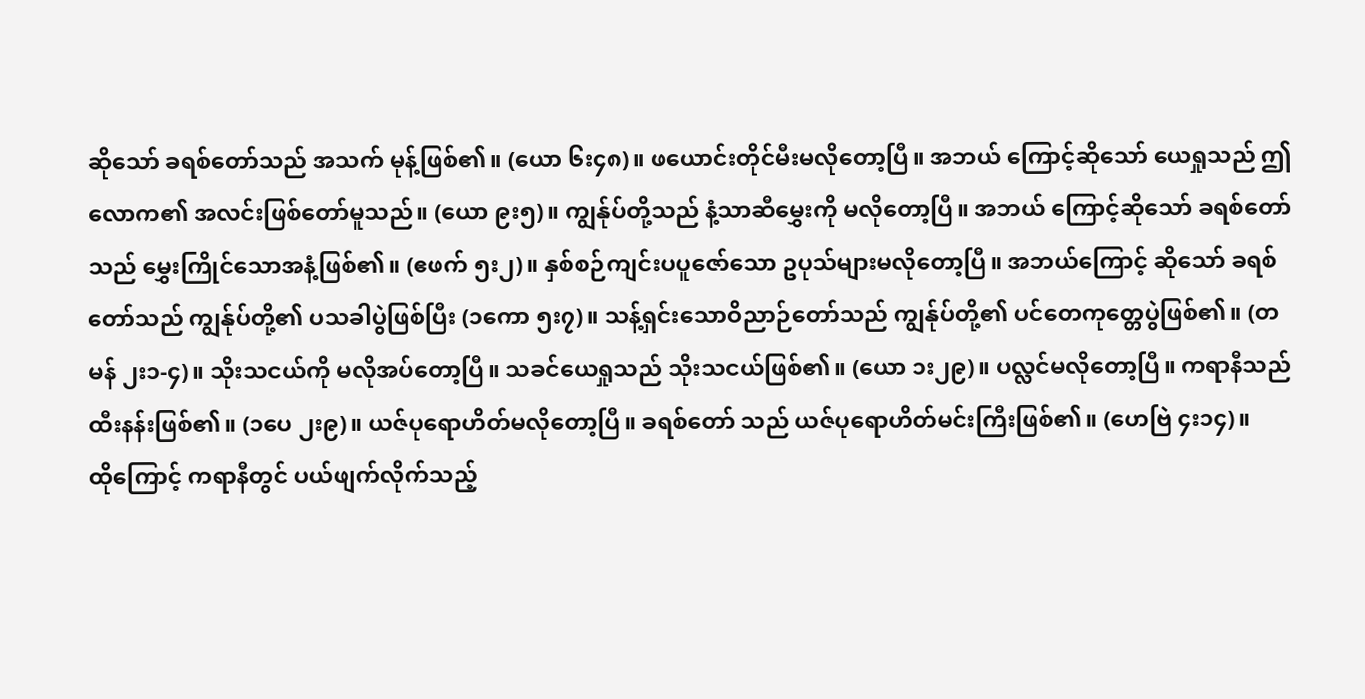ဆိုသော် ခရစ်တော်သည် အသက် မုန့်ဖြစ်၏။ (ယော ၆း၄၈)။ ဖယောင်းတိုင်မီးမလိုတော့ပြီ။ အဘယ် ကြောင့်ဆိုသော် ယေရှုသည် ဤလောက၏ အလင်းဖြစ်တော်မူသည်။ (ယော ၉း၅)။ ကျွန်ုပ်တို့သည် နံ့သာဆီမွှေးကို မလိုတော့ပြီ။ အဘယ် ကြောင့်ဆိုသော် ခရစ်တော်သည် မွှေးကြိုင်သောအနံ့ဖြစ်၏။ (ဧဖက် ၅း၂)။ နှစ်စဉ်ကျင်းပပူဇော်သော ဥပုသ်များမလိုတော့ပြီ။ အဘယ်ကြောင့် ဆိုသော် ခရစ်တော်သည် ကျွန်ုပ်တို့၏ ပသခါပွဲဖြစ်ပြီး (၁ကော ၅း၇)။ သန့်ရှင်းသောဝိညာဉ်တော်သည် ကျွန်ုပ်တို့၏ ပင်တေကုတ္တေပွဲဖြစ်၏။ (တမန် ၂း၁-၄)။ သိုးသငယ်ကို မလိုအပ်တော့ပြီ။ သခင်ယေရှုသည် သိုးသငယ်ဖြစ်၏။ (ယော ၁း၂၉)။ ပလ္လင်မလိုတော့ပြီ။ ကရာနီသည် ထီးနန်းဖြစ်၏။ (၁ပေ ၂း၉)။ ယဇ်ပုရောဟိတ်မလိုတော့ပြီ။ ခရစ်တော် သည် ယဇ်ပုရောဟိတ်မင်းကြီးဖြစ်၏။ (ဟေဗြဲ ၄း၁၄)။
ထိုကြောင့် ကရာနီတွင် ပယ်ဖျက်လိုက်သည့်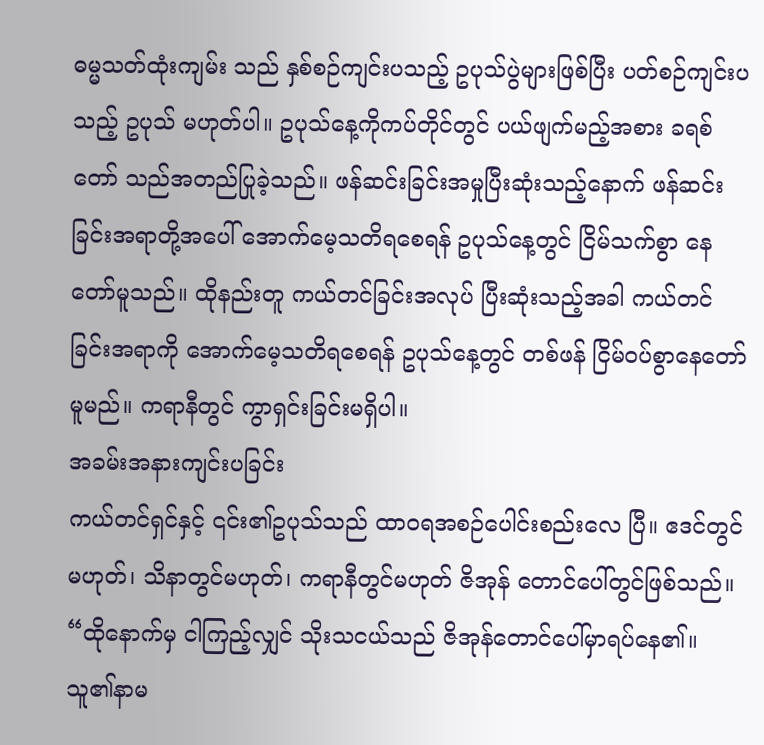ဓမ္မသတ်ထုံးကျမ်း သည် နှစ်စဉ်ကျင်းပသည့် ဥပုသ်ပွဲများဖြစ်ပြီး ပတ်စဉ်ကျင်းပသည့် ဥပုသ် မဟုတ်ပါ။ ဥပုသ်နေ့ကိုကပ်တိုင်တွင် ပယ်ဖျက်မည့်အစား ခရစ်တော် သည်အတည်ပြုခဲ့သည်။ ဖန်ဆင်းခြင်းအမှုပြီးဆုံးသည့်နောက် ဖန်ဆင်း ခြင်းအရာတို့အပေါ် အောက်မေ့သတိရစေရန် ဥပုသ်နေ့တွင် ငြိမ်သက်စွာ နေတော်မူသည်။ ထိုနည်းတူ ကယ်တင်ခြင်းအလုပ် ပြီးဆုံးသည့်အခါ ကယ်တင်ခြင်းအရာကို အောက်မေ့သတိရစေရန် ဥပုသ်နေ့တွင် တစ်ဖန် ငြိမ်ဝပ်စွာနေတော်မူမည်။ ကရာနီတွင် ကွာရှင်းခြင်းမရှိပါ။
အခမ်းအနားကျင်းပခြင်း
ကယ်တင်ရှင်နှင့် ၎င်း၏ဥပုသ်သည် ထာဝရအစဉ်ပေါင်းစည်းလေ ပြီ။ ဧဒင်တွင်မဟုတ်၊ သိနာတွင်မဟုတ်၊ ကရာနီတွင်မဟုတ် ဇိအုန် တောင်ပေါ်တွင်ဖြစ်သည်။ “ထိုနောက်မှ ငါကြည့်လျှင် သိုးသငယ်သည် ဇိအုန်တောင်ပေါ်မှာရပ်နေ၏။ သူ၏နာမ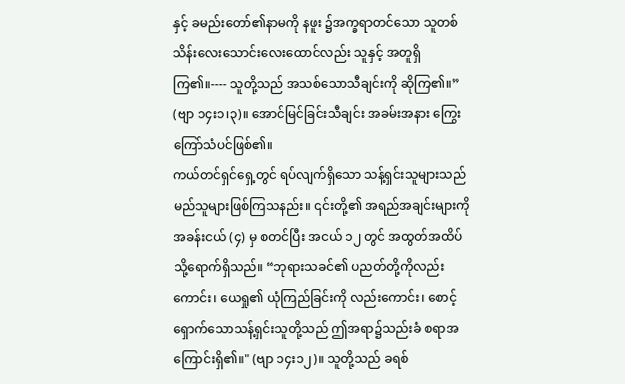နှင့် ခမည်းတော်၏နာမကို နဖူး ၌အက္ခရာတင်သော သူတစ်သိန်းလေးသောင်းလေးထောင်လည်း သူနှင့် အတူရှိကြ၏။---- သူတို့သည် အသစ်သောသီချင်းကို ဆိုကြ၏။” (ဗျာ ၁၄း၁၊၃)။ အောင်မြင်ခြင်းသီချင်း အခမ်းအနား ကြွေးကြော်သံပင်ဖြစ်၏။
ကယ်တင်ရှင်ရှေ့တွင် ရပ်လျက်ရှိသော သန့်ရှင်းသူများသည် မည်သူများဖြစ်ကြသနည်း။ ၎င်းတို့၏ အရည်အချင်းများကို အခန်းငယ် (၄) မှ စတင်ပြီး အငယ် ၁၂ တွင် အထွတ်အထိပ်သို့ရောက်ရှိသည်။ “ဘုရားသခင်၏ ပညတ်တို့ကိုလည်းကောင်း၊ ယေရှု၏ ယုံကြည်ခြင်းကို လည်းကောင်း၊ စောင့်ရှောက်သောသန့်ရှင်းသူတို့သည် ဤအရာ၌သည်းခံ စရာအကြောင်းရှိ၏။" (ဗျာ ၁၄း၁၂)။ သူတို့သည် ခရစ်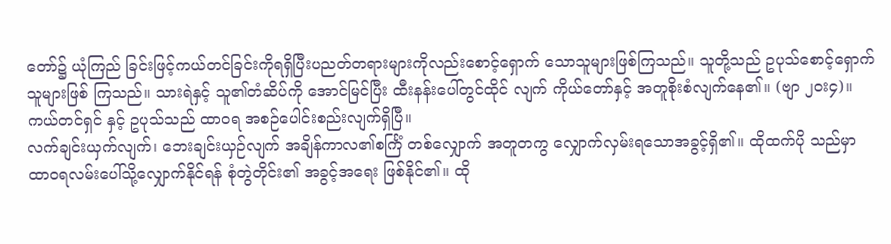တော်၌ ယုံကြည် ခြင်းဖြင့်ကယ်တင်ခြင်းကိုရရှိပြီးပညတ်တရားများကိုလည်းစောင့်ရှောက် သောသူများဖြစ်ကြသည်။ သူတို့သည် ဥပုသ်စောင့်ရှောက်သူများဖြစ် ကြသည်။ သားရဲနှင့် သူ၏တံဆိပ်ကို အောင်မြင်ပြီး ထီးနန်းပေါ်တွင်ထိုင် လျက် ကိုယ်တော်နှင့် အတူစိုးစံလျက်နေ၏။ (ဗျာ ၂၀း၄)။ ကယ်တင်ရှင် နှင့် ဥပုသ်သည် ထာဝရ အစဉ်ပေါင်းစည်းလျက်ရှိပြီ။
လက်ချင်းယှက်လျက်၊ ဘေးချင်းယှဉ်လျက် အချိန်ကာလ၏စင်္ကြံ တစ်လျှောက် အတူတကွ လျှောက်လှမ်းရသောအခွင့်ရှိ၏။ ထိုထက်ပို သည်မှာ ထာဝရလမ်းပေါ်သို့လျှောက်နိုင်ရန် စုံတွဲတိုင်း၏ အခွင့်အရေး ဖြစ်နိုင်၏။ ထို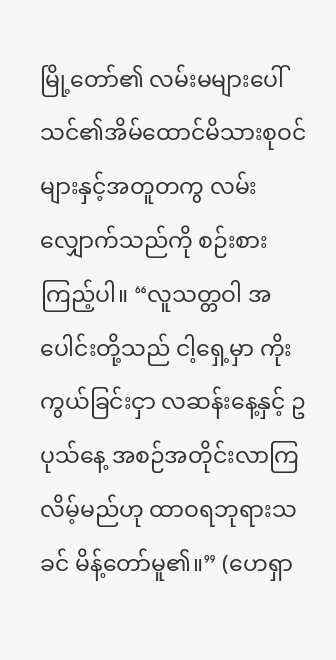မြို့တော်၏ လမ်းမများပေါ် သင်၏အိမ်ထောင်မိသားစုဝင် များနှင့်အတူတကွ လမ်းလျှောက်သည်ကို စဉ်းစားကြည့်ပါ။ “လူသတ္တဝါ အပေါင်းတို့သည် ငါ့ရှေ့မှာ ကိုးကွယ်ခြင်းငှာ လဆန်းနေ့နှင့် ဥပုသ်နေ့ အစဉ်အတိုင်းလာကြလိမ့်မည်ဟု ထာဝရဘုရားသခင် မိန့်တော်မူ၏။” (ဟေရှာ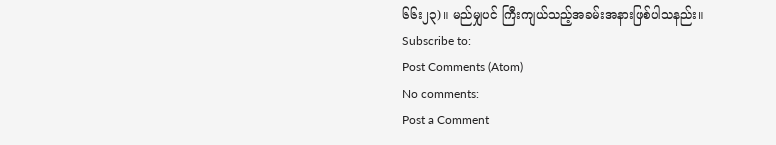၆၆း၂၃)။ မည်မျှပင် ကြီးကျယ်သည့်အခမ်းအနားဖြစ်ပါသနည်း။
Subscribe to:
Post Comments (Atom)
No comments:
Post a Comment